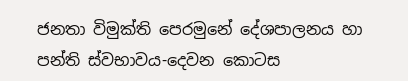ජනතා විමුක්ති පෙරමුනේ දේශපාලනය හා පන්ති ස්වභාවය-දෙවන කොටස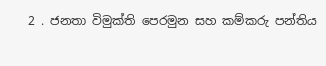2 . ජනතා විමුක්ති පෙරමුන සහ කම්කරු පන්තිය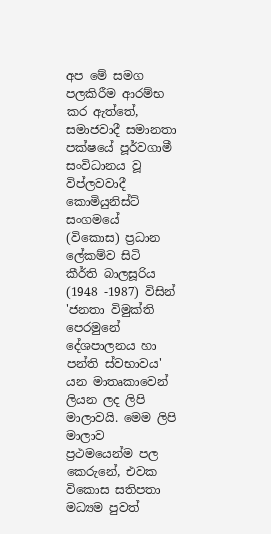අප මේ සමග පලකිරීම ආරම්භ කර ඇත්තේ, සමාජවාදී සමානතා පක්ෂයේ පූර්වගාමී සංවිධානය වූ විප්ලවවාදී කොමියුනිස්ට් සංගමයේ (විකොස) ප්‍රධාන ලේකම්ව සිටි කීර්ති බාලසූරිය (1948 -1987) විසින් 'ජනතා විමුක්ති පෙරමුනේ දේශපාලනය හා පන්ති ස්වභාවය' යන මාතෘකාවෙන් ලියන ලද ලිපි මාලාවයි. මෙම ලිපි මාලාව ප්‍රථමයෙන්ම පල කෙරුනේ, එවක විකොස සතිපතා මධ්‍යම පුවත්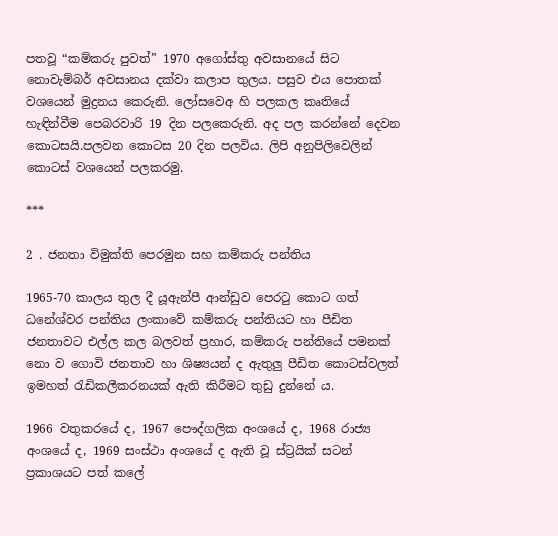පතවූ “කම්කරු පුවත්” 1970 අගෝස්තු අවසානයේ සිට නොවැම්බර් අවසානය දක්වා කලාප තුලය. පසුව එය පොතක් වශයෙන් මුද්‍රනය කෙරුනි. ලෝසවෙඅ හි පලකල කෘතියේ හැඳින්වීම පෙබරවාරි 19 දින පලකෙරුනි. අද පල කරන්නේ දෙවන කොටසයි.පලවන කොටස 20 දින පලවිය. ලිපි අනුපිලිවෙලින් කොටස් වශයෙන් පලකරමු.

***

2 . ජනතා විමුක්ති පෙරමුන සහ කම්කරු පන්තිය

1965-70 කාලය තුල දී යූඇන්පී ආන්ඩුව පෙරටු කොට ගත් ධනේශ්වර පන්තිය ලංකාවේ කම්කරු පන්තියට හා පීඩිත ජනතාවට එල්ල කල බලවත් ප්‍රහාර, කම්කරු පන්තියේ පමනක් නො ව ගොවි ජනතාව හා ශිෂ්‍යයන් ද ඇතුලු පීඩිත කොටස්වලත් ඉමහත් රැඩිකලීකරනයක් ඇති කිරීමට තුඩු දුන්නේ ය.

1966 වතුකරයේ ද, 1967 පෞද්ගලික අංශයේ ද, 1968 රාජ්‍ය අංශයේ ද, 1969 සංස්ථා අංශයේ ද ඇති වූ ස්ට්‍රයික් සටන් ප්‍රකාශයට පත් කලේ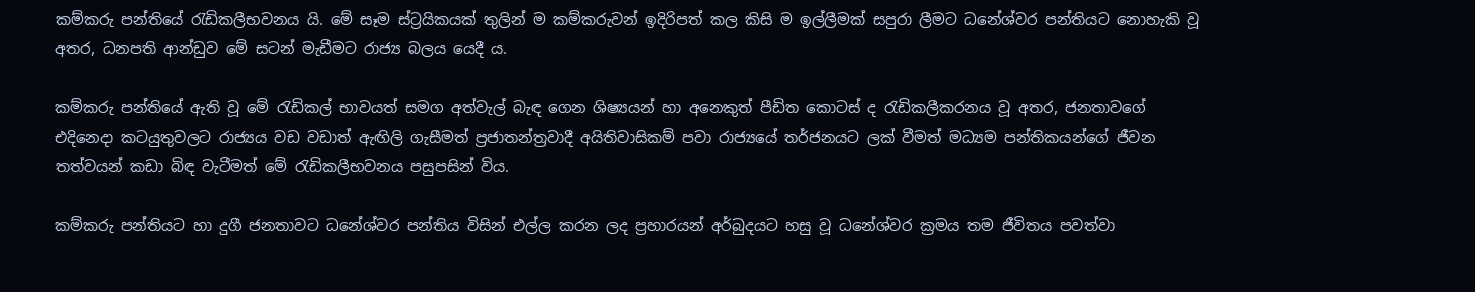කම්කරු පන්තියේ රැඩිකලීභවනය යි. මේ සෑම ස්ට්‍රයිකයක් තුලින් ම කම්කරුවන් ඉදිරිපත් කල කිසි ම ඉල්ලීමක් සපුරා ලීමට ධනේශ්වර පන්තියට නොහැකි වූ අතර, ධනපති ආන්ඩුව මේ සටන් මැඩීමට රාජ්‍ය බලය යෙදී ය.

කම්කරු පන්තියේ ඇති වූ මේ රැඩිකල් භාවයත් සමග අත්වැල් බැඳ ගෙන ශිෂ්‍යයන් හා අනෙකුත් පීඩිත කොටස් ද රැඩිකලීකරනය වූ අතර, ජනතාවගේ එදිනෙදා කටයුතුවලට රාජ්‍යය වඩ වඩාත් ඇඟිලි ගැසීමත් ප්‍රජාතන්ත්‍රවාදී අයිතිවාසිකම් පවා රාජ්‍යයේ තර්ජනයට ලක් වීමත් මධ්‍යම පන්තිකයන්ගේ ජීවන තත්වයන් කඩා බිඳ වැටීමත් මේ රැඩිකලීභවනය පසුපසින් විය.

කම්කරු පන්තියට හා දුගී ජනතාවට ධනේශ්වර පන්තිය විසින් එල්ල කරන ලද ප්‍රහාරයන් අර්බුදයට හසු වූ ධනේශ්වර ක්‍රමය තම ජීවිතය පවත්වා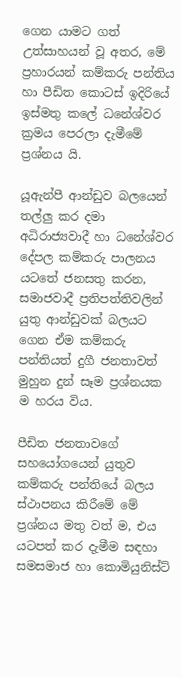ගෙන යාමට ගත් උත්සාහයන් වූ අතර, මේ ප්‍රහාරයන් කම්කරු පන්තිය හා පීඩිත කොටස් ඉදිරියේ ඉස්මතු කලේ ධනේශ්වර ක්‍රමය පෙරලා දැමීමේ ප්‍රශ්නය යි.

යූඇන්පී ආන්ඩුව බලයෙන් තල්ලු කර දමා අධිරාජ්‍යවාදී හා ධනේශ්වර දේපල කම්කරු පාලනය යටතේ ජනසතු කරන, සමාජවාදී ප්‍රතිපත්තිවලින් යුතු ආන්ඩුවක් බලයට ගෙන ඒම කම්කරු පන්තියත් දුගී ජනතාවත් මුහුන දුන් සෑම ප්‍රශ්නයක ම හරය විය.

පීඩිත ජනතාවගේ සහයෝගයෙන් යුතුව කම්කරු පන්තියේ බලය ස්ථාපනය කිරීමේ මේ ප්‍රශ්නය මතු වත් ම, එය යටපත් කර දැමීම සඳහා සමසමාජ හා කොමියුනිස්ට්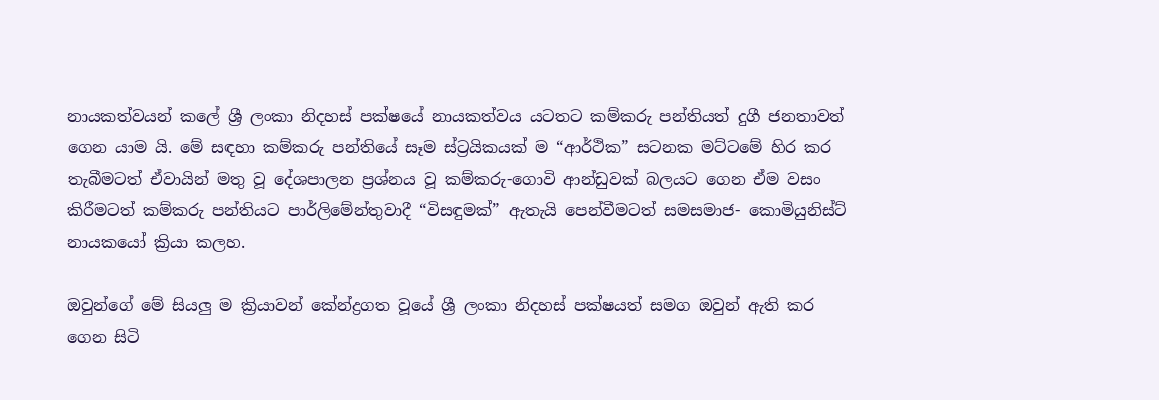නායකත්වයන් කලේ ශ්‍රී ලංකා නිදහස් පක්ෂයේ නායකත්වය යටතට කම්කරු පන්තියත් දුගී ජනතාවත් ගෙන යාම යි. මේ සඳහා කම්කරු පන්තියේ සෑම ස්ට්‍රයිකයක් ම “ආර්ථික” සටනක මට්ටමේ හිර කර තැබීමටත් ඒවායින් මතු වූ දේශපාලන ප්‍රශ්නය වූ කම්කරු-ගොවි ආන්ඩුවක් බලයට ගෙන ඒම වසං කිරීමටත් කම්කරු පන්තියට පාර්ලිමේන්තුවාදී “විසඳුමක්” ඇතැයි පෙන්වීමටත් සමසමාජ- කොමියුනිස්ට් නායකයෝ ක්‍රියා කලහ.

ඔවුන්ගේ මේ සියලු ම ක්‍රියාවන් කේන්ද්‍රගත වූයේ ශ්‍රී ලංකා නිදහස් පක්ෂයත් සමග ඔවුන් ඇති කර ගෙන සිටි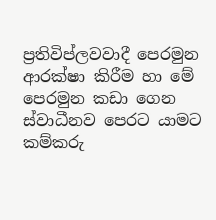ප්‍රතිවිප්ලවවාදී පෙරමුන ආරක්ෂා කිරීම හා මේ පෙරමුන කඩා ගෙන ස්වාධීනව පෙරට යාමට කම්කරු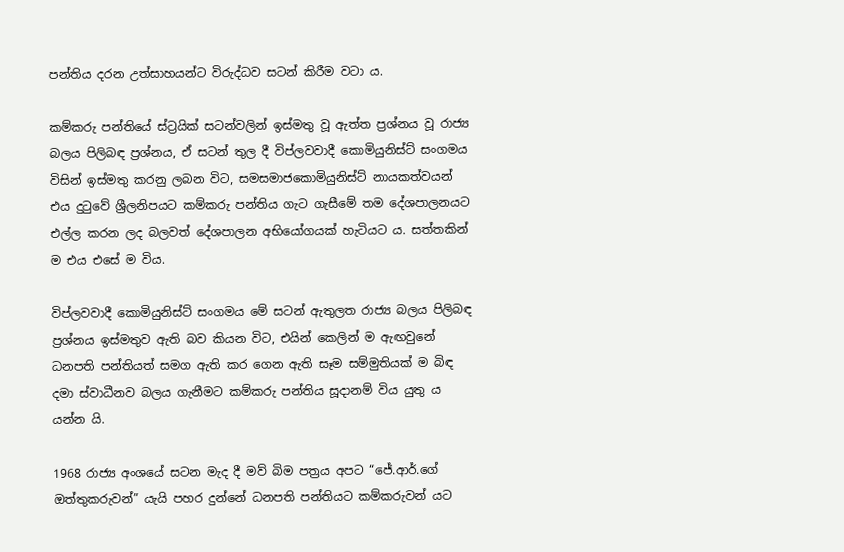පන්තිය දරන උත්සාහයන්ට විරුද්ධව සටන් කිරීම වටා ය.

කම්කරු පන්තියේ ස්ට්‍රයික් සටන්වලින් ඉස්මතු වූ ඇත්ත ප්‍රශ්නය වූ රාජ්‍ය බලය පිලිබඳ ප්‍රශ්නය, ඒ සටන් තුල දී විප්ලවවාදී කොමියුනිස්ට් සංගමය විසින් ඉස්මතු කරනු ලබන විට, සමසමාජකොමියුනිස්ට් නායකත්වයන් එය දුටුවේ ශ්‍රීලනිපයට කම්කරු පන්තිය ගැට ගැසීමේ තම දේශපාලනයට එල්ල කරන ලද බලවත් දේශපාලන අභියෝගයක් හැටියට ය. සත්තකින් ම එය එසේ ම විය.

විප්ලවවාදී කොමියුනිස්ට් සංගමය මේ සටන් ඇතුලත රාජ්‍ය බලය පිලිබඳ ප්‍රශ්නය ඉස්මතුව ඇති බව කියන විට, එයින් කෙලින් ම ඇඟවුනේ ධනපති පන්තියත් සමග ඇති කර ගෙන ඇති සෑම සම්මුතියක් ම බිඳ දමා ස්වාධීනව බලය ගැනීමට කම්කරු පන්තිය සූදානම් විය යුතු ය යන්න යි.

1968 රාජ්‍ය අංශයේ සටන මැද දී මව් බිම පත්‍රය අපට “ජේ.ආර්.ගේ ඔත්තුකරුවන්” යැයි පහර දුන්නේ ධනපති පන්තියට කම්කරුවන් යට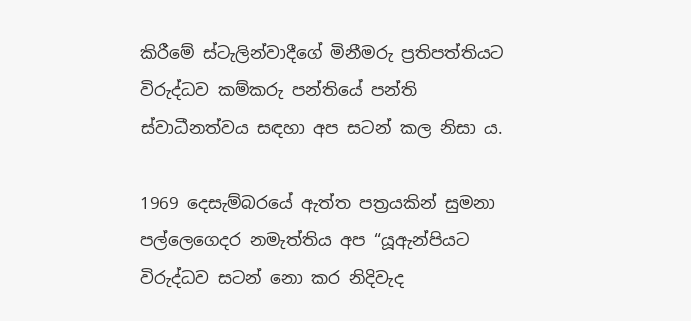කිරීමේ ස්ටැලින්වාදීගේ මිනීමරු ප්‍රතිපත්තියට විරුද්ධව කම්කරු පන්තියේ පන්ති ස්වාධීනත්වය සඳහා අප සටන් කල නිසා ය.

1969 දෙසැම්බරයේ ඇත්ත පත්‍රයකින් සුමනා පල්ලෙගෙදර නමැත්තිය අප “යූඇන්පියට විරුද්ධව සටන් නො කර නිදිවැද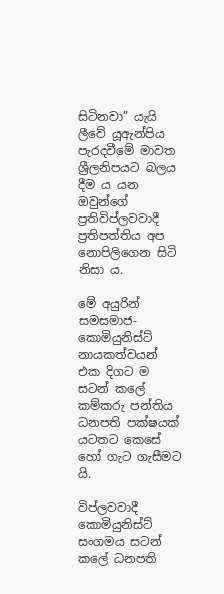සිටිනවා” යැයි ලීවේ යූඇන්පිය පැරදවීමේ මාවත ශ්‍රීලනිපයට බලය දීම ය යන ඔවුන්ගේ ප්‍රතිවිප්ලවවාදී ප්‍රතිපත්තිය අප නොපිලිගෙන සිටි නිසා ය.

මේ අයුරින් සමසමාජ-කොමියුනිස්ට් නායකත්වයන් එක දිගට ම සටන් කලේ කම්කරු පන්තිය ධනපති පක්ෂයක් යටතට කෙසේ හෝ ගැට ගැසීමට යි.

විප්ලවවාදී කොමියුනිස්ට් සංගමය සටන් කලේ ධනපති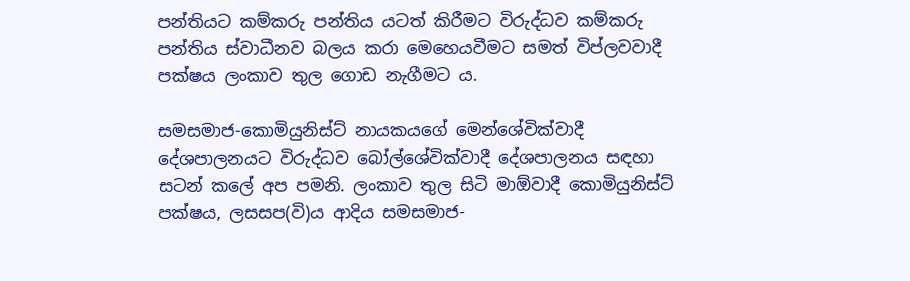පන්තියට කම්කරු පන්තිය යටත් කිරීමට විරුද්ධව කම්කරු පන්තිය ස්වාධීනව බලය කරා මෙහෙයවීමට සමත් විප්ලවවාදී පක්ෂය ලංකාව තුල ගොඩ නැගීමට ය.

සමසමාජ-කොමියුනිස්ට් නායකයගේ මෙන්ශේවික්වාදී දේශපාලනයට විරුද්ධව බෝල්ශේවික්වාදී දේශපාලනය සඳහා සටන් කලේ අප පමනි. ලංකාව තුල සිටි මාඕවාදී කොමියුනිස්ට් පක්ෂය, ලසසප(වි)ය ආදිය සමසමාජ-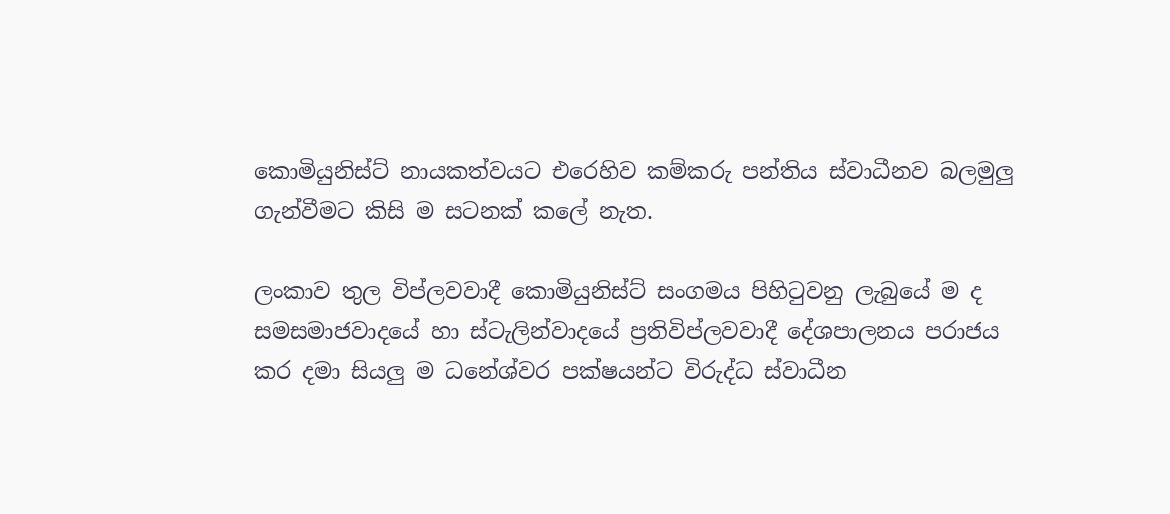කොමියුනිස්ට් නායකත්වයට එරෙහිව කම්කරු පන්තිය ස්වාධීනව බලමුලු ගැන්වීමට කිසි ම සටනක් කලේ නැත.

ලංකාව තුල විප්ලවවාදී කොමියුනිස්ට් සංගමය පිහිටුවනු ලැබුයේ ම ද සමසමාජවාදයේ හා ස්ටැලින්වාදයේ ප්‍රතිවිප්ලවවාදී දේශපාලනය පරාජය කර දමා සියලු ම ධනේශ්වර පක්ෂයන්ට විරුද්ධ ස්වාධීන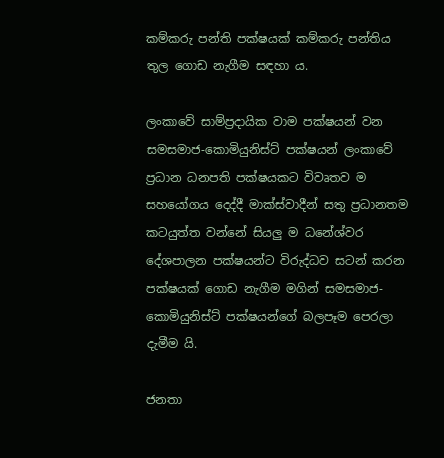කම්කරු පන්ති පක්ෂයක් කම්කරු පන්තිය තුල ගොඩ නැගීම සඳහා ය.

ලංකාවේ සාම්ප්‍රදායික වාම පක්ෂයන් වන සමසමාජ-කොමියුනිස්ට් පක්ෂයන් ලංකාවේ ප්‍රධාන ධනපති පක්ෂයකට විවෘතව ම සහයෝගය දෙද්දී මාක්ස්වාදීන් සතු ප්‍රධානතම කටයුත්ත වන්නේ සියලු ම ධනේශ්වර දේශපාලන පක්ෂයන්ට විරුද්ධව සටන් කරන පක්ෂයක් ගොඩ නැගීම මගින් සමසමාජ-කොමියුනිස්ට් පක්ෂයන්ගේ බලපෑම පෙරලා දැමීම යි.

ජනතා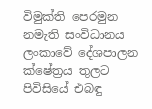විමුක්ති පෙරමුන නමැති සංවිධානය ලංකාවේ දේශපාලන ක්ෂේත්‍රය තුලට පිවිසියේ එබඳු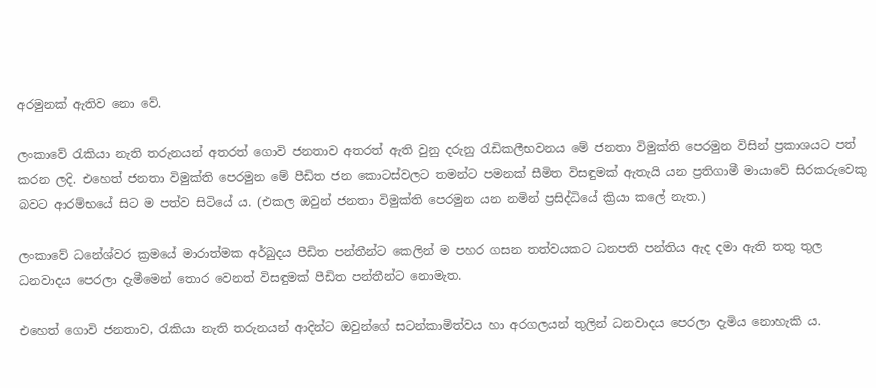අරමුනක් ඇතිව නො වේ.

ලංකාවේ රැකියා නැති තරුනයන් අතරත් ගොවි ජනතාව අතරත් ඇති වුනු දරුනු රැඩිකලීභවනය මේ ජනතා විමුක්ති පෙරමුන විසින් ප්‍රකාශයට පත් කරන ලදි. එහෙත් ජනතා විමුක්ති පෙරමුන මේ පීඩිත ජන කොටස්වලට තමන්ට පමනක් සීමිත විසඳුමක් ඇතැයි යන ප්‍රතිගාමී මායාවේ සිරකරුවෙකු බවට ආරම්භයේ සිට ම පත්ව සිටියේ ය. (එකල ඔවුන් ජනතා විමුක්ති පෙරමුන යන නමින් ප්‍රසිද්ධියේ ක්‍රියා කලේ නැත.)

ලංකාවේ ධනේශ්වර ක්‍රමයේ මාරාත්මක අර්බුදය පීඩිත පන්තීන්ට කෙලින් ම පහර ගසන තත්වයකට ධනපති පන්තිය ඇද දමා ඇති තතු තුල ධනවාදය පෙරලා දැමීමෙන් තොර වෙනත් විසඳුමක් පීඩිත පන්තීන්ට නොමැත.

එහෙත් ගොවි ජනතාව, රැකියා නැති තරුනයන් ආදින්ට ඔවුන්ගේ සටන්කාමිත්වය හා අරගලයන් තුලින් ධනවාදය පෙරලා දැමිය නොහැකි ය.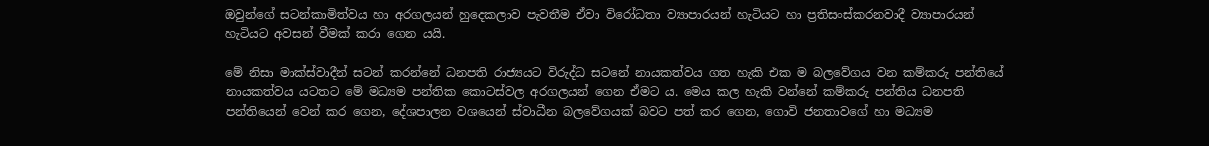ඔවුන්ගේ සටන්කාමිත්වය හා අරගලයන් හුදෙකලාව පැවතීම ඒවා විරෝධතා ව්‍යාපාරයන් හැටියට හා ප්‍රතිසංස්කරනවාදී ව්‍යාපාරයන් හැටියට අවසන් වීමක් කරා ගෙන යයි.

මේ නිසා මාක්ස්වාදීන් සටන් කරන්නේ ධනපති රාජ්‍යයට විරුද්ධ සටනේ නායකත්වය ගත හැකි එක ම බලවේගය වන කම්කරු පන්තියේ නායකත්වය යටතට මේ මධ්‍යම පන්තික කොටස්වල අරගලයන් ගෙන ඒමට ය. මෙය කල හැකි වන්නේ කම්කරු පන්තිය ධනපති පන්තියෙන් වෙන් කර ගෙන, දේශපාලන වශයෙන් ස්වාධීන බලවේගයක් බවට පත් කර ගෙන, ගොවි ජනතාවගේ හා මධ්‍යම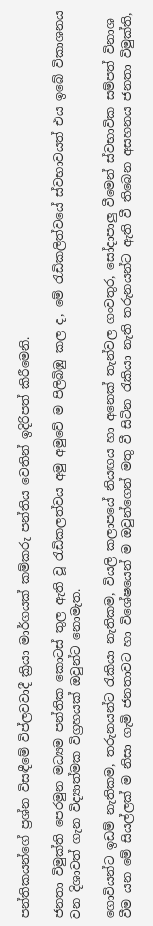පන්තිකයන්ගේ ප්‍රශ්න විසඳීමේ විප්ලවවාදී ක්‍රියා මාර්ගයක් කම්කරු පන්තිය වෙතින් ඉදිරිපත් කිරීමෙනි.

ජනතා විමුක්ති පෙරමුන මධ්‍යම පන්තික කොටස් තුල ඇති වූ රැඩිකලත්වය අමු අමුවේ ම පිලිබිඹු කල ද, මේ රැඩිකලිත්වයේ ස්වභාවයත් එය ඉබේ විකාශනය වන දිශාවත් ගැන විද්‍යාත්මක විග්‍රහයක් ඔවුන්ට නොමැත.

ගොවියන්ට ඉඩම් නැතිකම, තරුනයන්ට රැකියා නැතිකම, වියලි කලාපයේ නියඟය හා අනෙක් තැන්වල ගංවතුර, සෝදාපාලු වීමෙන් ස්වභාවික සම්පත් විනාශ වීම යන මේ සියල්ලක් ම නිසා ගැමි ජනතාවට හා විශේෂයෙන් ම ඔවුන්ගෙන් මතු වී සිටින රැකියා නැති තරුනයන්ට ඇති වී තිබෙන අසහනය ජනතා විමුක්ති,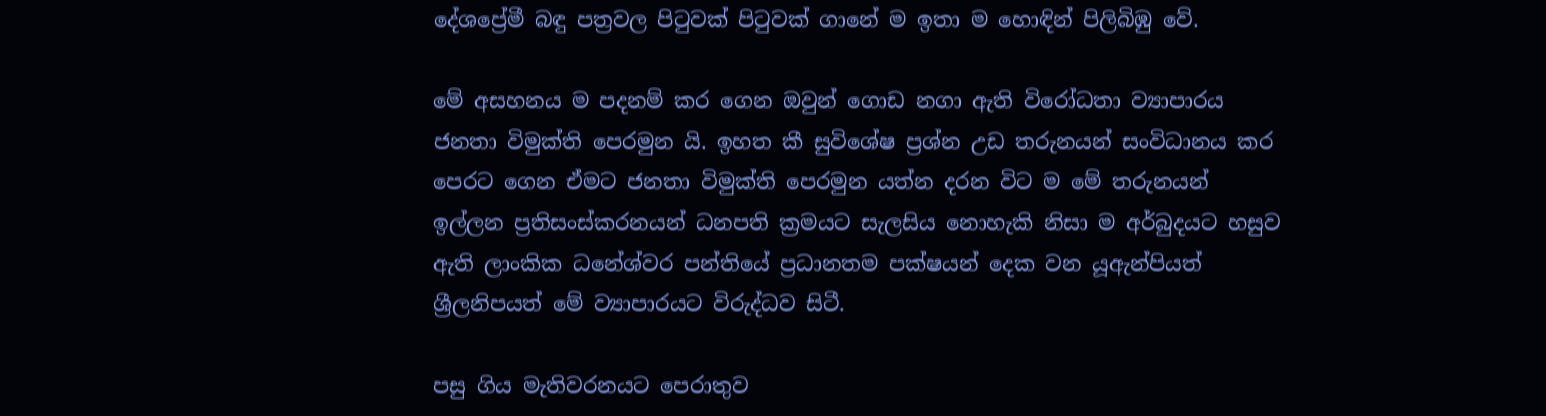දේශප්‍රේමී බඳු පත්‍රවල පිටුවක් පිටුවක් ගානේ ම ඉතා ම හොඳින් පිලිබිඹු වේ.

මේ අසහනය ම පදනම් කර ගෙන ඔවුන් ගොඩ නගා ඇති විරෝධතා ව්‍යාපාරය ජනතා විමුක්ති පෙරමුන යි. ඉහත කී සුවිශේෂ ප්‍රශ්න උඩ තරුනයන් සංවිධානය කර පෙරට ගෙන ඒමට ජනතා විමුක්ති පෙරමුන යත්න දරන විට ම මේ තරුනයන් ඉල්ලන ප්‍රතිසංස්කරනයන් ධනපති ක්‍රමයට සැලසිය නොහැකි නිසා ම අර්බුදයට හසුව ඇති ලාංකික ධනේශ්වර පන්තියේ ප්‍රධානතම පක්ෂයන් දෙක වන යූඇන්පියත් ශ්‍රීලනිපයත් මේ ව්‍යාපාරයට විරුද්ධව සිටී.

පසු ගිය මැතිවරනයට පෙරාතුව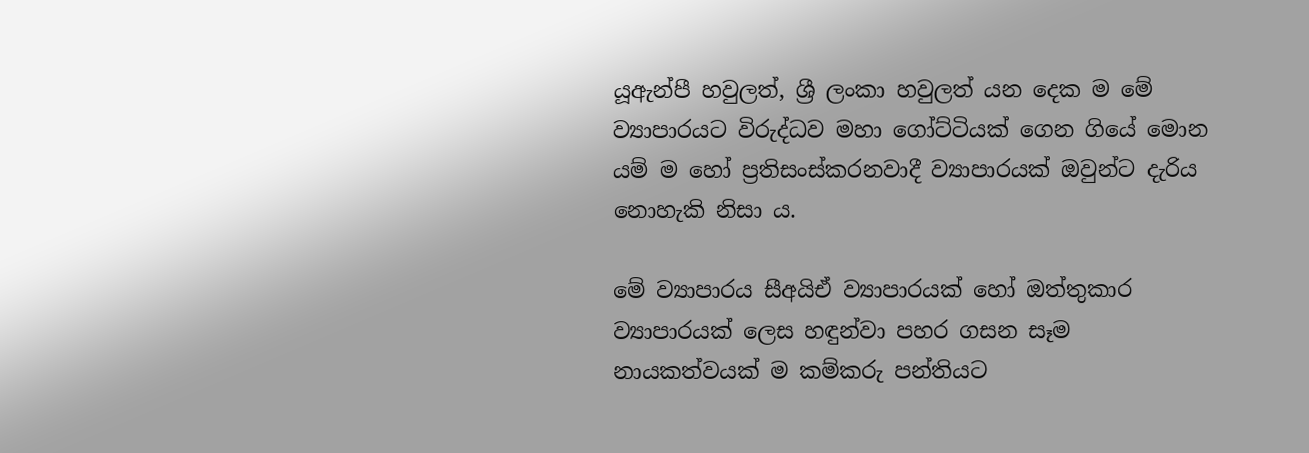යූඇන්පී හවුලත්, ශ්‍රී ලංකා හවුලත් යන දෙක ම මේ ව්‍යාපාරයට විරුද්ධව මහා ගෝට්ටියක් ගෙන ගියේ මොන යම් ම හෝ ප්‍රතිසංස්කරනවාදී ව්‍යාපාරයක් ඔවුන්ට දැරිය නොහැකි නිසා ය.

මේ ව්‍යාපාරය සීඅයිඒ ව්‍යාපාරයක් හෝ ඔත්තුකාර ව්‍යාපාරයක් ලෙස හඳුන්වා පහර ගසන සෑම නායකත්වයක් ම කම්කරු පන්තියට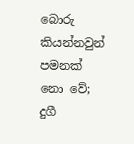බොරු කියන්නවුන් පමනක් නො වේ; දුගී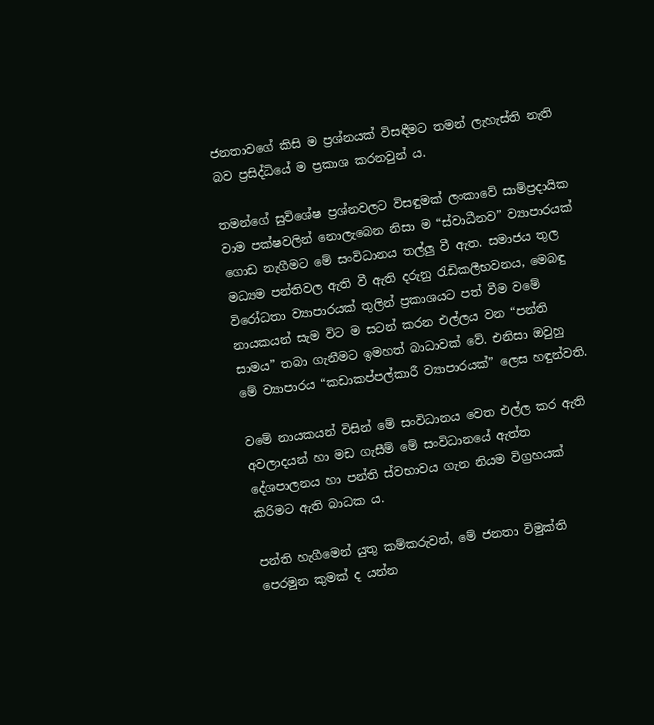ජනතාවගේ කිසි ම ප්‍රශ්නයක් විසඳීමට තමන් ලැහැස්ති නැති බව ප්‍රසිද්ධියේ ම ප්‍රකාශ කරනවුන් ය.

තමන්ගේ සුවිශේෂ ප්‍රශ්නවලට විසඳුමක් ලංකාවේ සාම්ප්‍රදායික වාම පක්ෂවලින් නොලැබෙන නිසා ම “ස්වාධීනව” ව්‍යාපාරයක් ගොඩ නැගීමට මේ සංවිධානය තල්ලු වී ඇත. සමාජය තුල මධ්‍යම පන්තිවල ඇති වී ඇති දරුනු රැඩිකලීභවනය, මෙබඳු විරෝධතා ව්‍යාපාරයක් තුලින් ප්‍රකාශයට පත් වීම වමේ නායකයන් සැම විට ම සටන් කරන එල්ලය වන “පන්ති සාමය” තබා ගැනීමට ඉමහත් බාධාවක් වේ. එනිසා ඔවුහු මේ ව්‍යාපාරය “කඩාකප්පල්කාරී ව්‍යාපාරයක්” ලෙස හඳුන්වති.

වමේ නායකයන් විසින් මේ සංවිධානය වෙත එල්ල කර ඇති අවලාදයන් හා මඩ ගැසීම් මේ සංවිධානයේ ඇත්ත දේශපාලනය හා පන්ති ස්වභාවය ගැන නියම විග්‍රහයක් කිරිමට ඇති බාධක ය.

පන්ති හැගීමෙන් යුතු කම්කරුවන්, මේ ජනතා විමුක්ති පෙරමුන කුමක් ද යන්න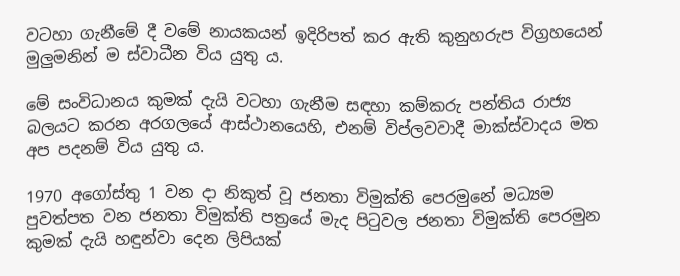වටහා ගැනීමේ දී වමේ නායකයන් ඉදිරිපත් කර ඇති කුනුහරුප විග්‍රහයෙන් මුලුමනින් ම ස්වාධීන විය යුතු ය.

මේ සංවිධානය කුමක් දැයි වටහා ගැනීම සඳහා කම්කරු පන්තිය රාජ්‍ය බලයට කරන අරගලයේ ආස්ථානයෙහි, එනම් විප්ලවවාදී මාක්ස්වාදය මත අප පදනම් විය යුතු ය.

1970 අගෝස්තු 1 වන දා නිකුත් වූ ජනතා විමුක්ති පෙරමුනේ මධ්‍යම පුවත්පත වන ජනතා විමුක්ති පත්‍රයේ මැද පිටුවල ජනතා විමුක්ති පෙරමුන කුමක් දැයි හඳුන්වා දෙන ලිපියක්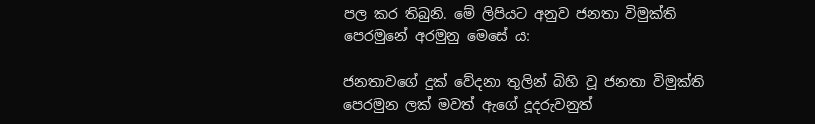පල කර තිබුනි. මේ ලිපියට අනුව ජනතා විමුක්ති පෙරමුනේ අරමුනු මෙසේ ය:

ජනතාවගේ දුක් වේදනා තුලින් බිහි වූ ජනතා විමුක්ති පෙරමුන ලක් මවත් ඇගේ දූදරුවනුත්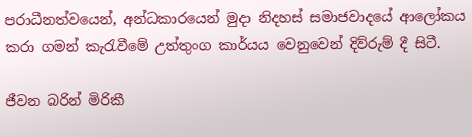පරාධීනත්වයෙන්, අන්ධකාරයෙන් මුදා නිදහස් සමාජවාදයේ ආලෝකය කරා ගමන් කැරැවීමේ උත්තුංග කාර්යය වෙනුවෙන් දිව්රුම් දී සිටී.

ජීවන බරින් මිරිකී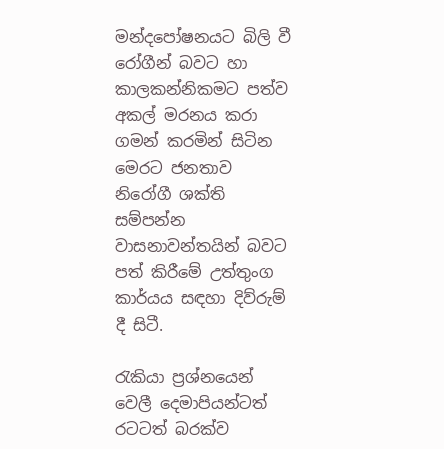මන්දපෝෂනයට බිලි වී රෝගීන් බවට හා කාලකන්නිකමට පත්ව අකල් මරනය කරා ගමන් කරමින් සිටින මෙරට ජනතාව නිරෝගී ශක්ති සම්පන්න වාසනාවන්තයින් බවට පත් කිරීමේ උත්තුංග කාර්යය සඳහා දිව්රුම් දී සිටී.

රැකියා ප්‍රශ්නයෙන් වෙලී දෙමාපියන්ටත් රටටත් බරක්ව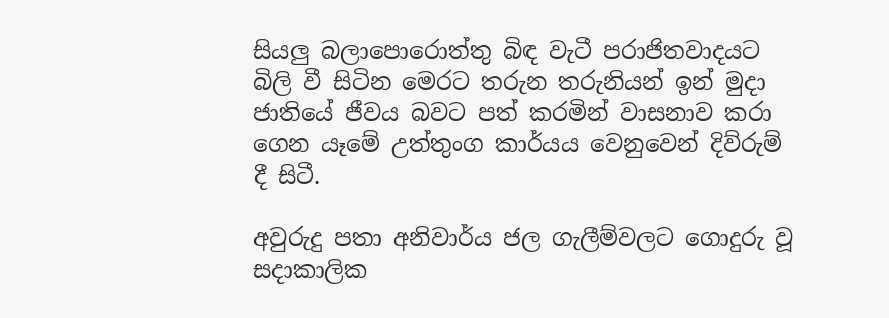සියලු බලාපොරොත්තු බිඳ වැටී පරාජිතවාදයට බිලි වී සිටින මෙරට තරුන තරුනියන් ඉන් මුදා ජාතියේ ජීවය බවට පත් කරමින් වාසනාව කරා ගෙන යෑමේ උත්තුංග කාර්යය වෙනුවෙන් දිව්රුම් දී සිටී.

අවුරුදු පතා අනිවාර්ය ජල ගැලීම්වලට ගොදුරු වූ සදාකාලික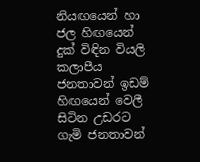නියඟයෙන් හා ජල හිඟයෙන් දුක් විඳින වියලි කලාපීය ජනතාවන් ඉඩම් හිඟයෙන් වෙලී සිටින උඩරට ගැමි ජනතාවන්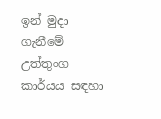ඉන් මුදා ගැනීමේ උත්තුංග කාර්යය සඳහා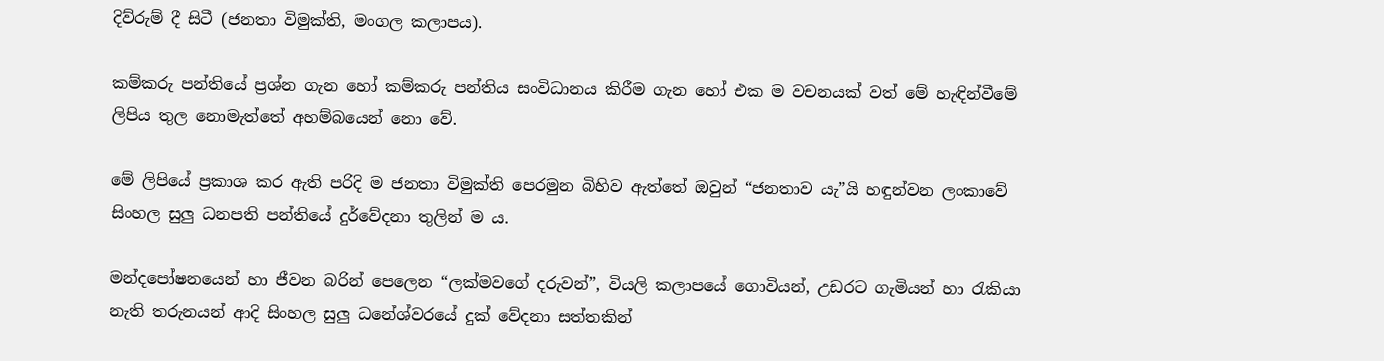දිව්රුම් දී සිටී (ජනතා විමුක්ති, මංගල කලාපය).

කම්කරු පන්තියේ ප්‍රශ්න ගැන හෝ කම්කරු පන්තිය සංවිධානය කිරීම ගැන හෝ එක ම වචනයක් වත් මේ හැඳින්වීමේ ලිපිය තුල නොමැත්තේ අහම්බයෙන් නො වේ.

මේ ලිපියේ ප්‍රකාශ කර ඇති පරිදි ම ජනතා විමුක්ති පෙරමුන බිහිව ඇත්තේ ඔවුන් “ජනතාව යැ”යි හඳුන්වන ලංකාවේ සිංහල සුලු ධනපති පන්තියේ දුර්වේදනා තුලින් ම ය.

මන්දපෝෂනයෙන් හා ජීවන බරින් පෙලෙන “ලක්මවගේ දරුවන්”, වියලි කලාපයේ ගොවියන්, උඩරට ගැමියන් හා රැකියා නැති තරුනයන් ආදි සිංහල සුලු ධනේශ්වරයේ දුක් වේදනා සත්තකින්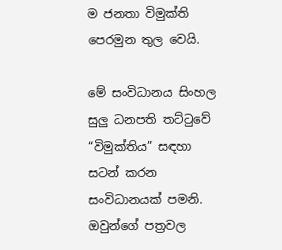ම ජනතා විමුක්ති පෙරමුන තුල වෙයි.

මේ සංවිධානය සිංහල සුලු ධනපති තට්ටුවේ “විමුක්තිය” සඳහා සටන් කරන සංවිධානයක් පමනි. ඔවුන්ගේ පත්‍රවල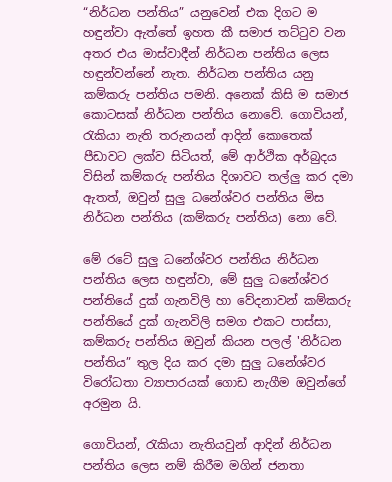“නිර්ධන පන්තිය” යනුවෙන් එක දිගට ම හඳුන්වා ඇත්තේ ඉහත කී සමාජ තට්ටුව වන අතර එය මාස්වාදීන් නිර්ධන පන්තිය ලෙස හඳුන්වන්නේ නැත. නිර්ධන පන්තිය යනු කම්කරු පන්තිය පමනි. අනෙක් කිසි ම සමාජ කොටසක් නිර්ධන පන්තිය නොවේ. ගොවියන්, රැකියා නැති තරුනයන් ආදින් කොතෙක් පීඩාවට ලක්ව සිටියත්, මේ ආර්ථික අර්බුදය විසින් කම්කරු පන්තිය දිශාවට තල්ලු කර දමා ඇතත්, ඔවුන් සුලු ධනේශ්වර පන්තිය මිස නිර්ධන පන්තිය (කම්කරු පන්තිය) නො වේ.

මේ රටේ සුලු ධනේශ්වර පන්තිය නිර්ධන පන්තිය ලෙස හඳුන්වා, මේ සුලු ධනේශ්වර පන්තියේ දුක් ගැනවිලි හා වේදනාවන් කම්කරු පන්තියේ දුක් ගැනවිලි සමග එකට පාස්සා, කම්කරු පන්තිය ඔවුන් කියන පලල් 'නිර්ධන පන්තිය” තුල දිය කර දමා සුලු ධනේශ්වර විරෝධතා ව්‍යාපාරයක් ගොඩ නැගීම ඔවුන්ගේ අරමුන යි.

ගොවියන්, රැකියා නැතියවුන් ආදින් නිර්ධන පන්තිය ලෙස නම් කිරීම මගින් ජනතා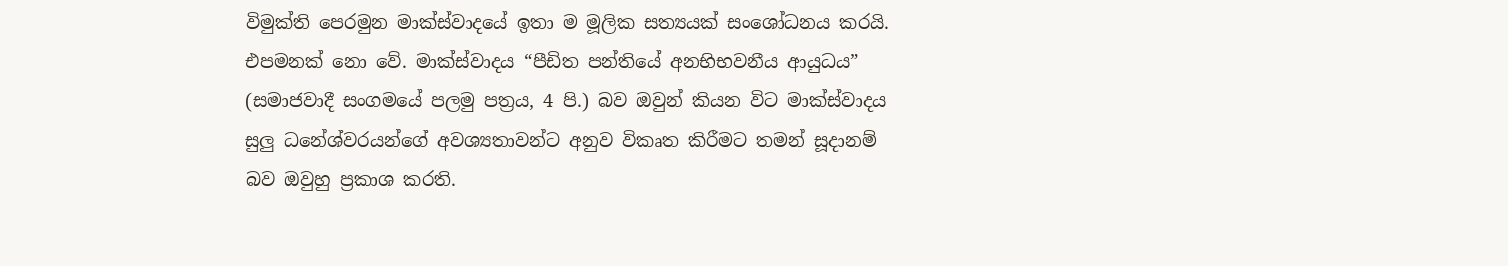විමුක්ති පෙරමුන මාක්ස්වාදයේ ඉතා ම මූලික සත්‍යයක් සංශෝධනය කරයි. එපමනක් නො වේ. මාක්ස්වාදය “පීඩිත පන්තියේ අනභිභවනීය ආයුධය” (සමාජවාදී සංගමයේ පලමු පත්‍රය, 4 පි.) බව ඔවුන් කියන විට මාක්ස්වාදය සුලු ධනේශ්වරයන්ගේ අවශ්‍යතාවන්ට අනුව විකෘත කිරීමට තමන් සූදානම් බව ඔවුහු ප්‍රකාශ කරති.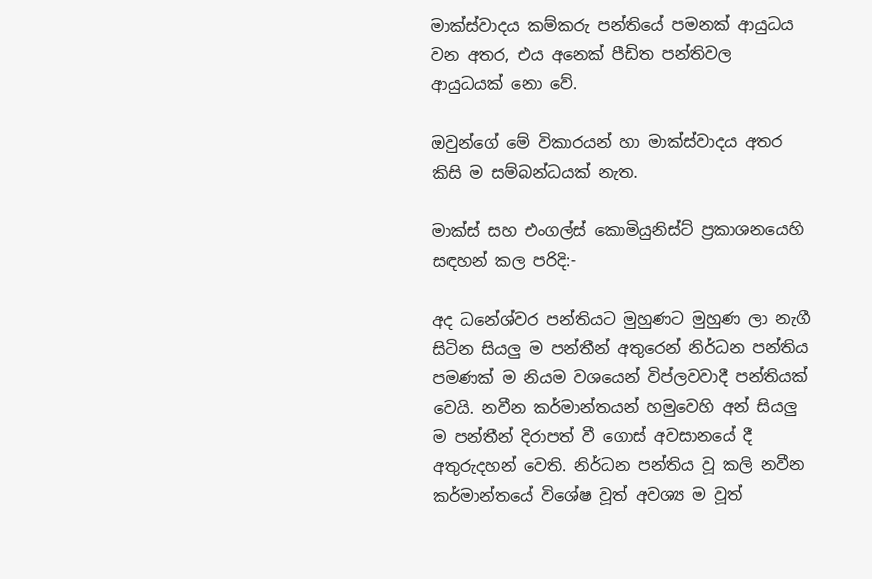මාක්ස්වාදය කම්කරු පන්තියේ පමනක් ආයුධය වන අතර, එය අනෙක් පීඩිත පන්තිවල ආයුධයක් නො වේ.

ඔවුන්ගේ මේ විකාරයන් හා මාක්ස්වාදය අතර කිසි ම සම්බන්ධයක් නැත.

මාක්ස් සහ එංගල්ස් කොමියුනිස්ට් ප්‍රකාශනයෙහි සඳහන් කල පරිදි:-

අද ධනේශ්වර පන්තියට මුහුණට මුහුණ ලා නැගී සිටින සියලු ම පන්තීන් අතුරෙන් නිර්ධන පන්තිය පමණක් ම නියම වශයෙන් විප්ලවවාදී පන්තියක් වෙයි. නවීන කර්මාන්තයන් හමුවෙහි අන් සියලු ම පන්තීන් දිරාපත් වී ගොස් අවසානයේ දී අතුරුදහන් වෙති. නිර්ධන පන්තිය වූ කලි නවීන කර්මාන්තයේ විශේෂ වූත් අවශ්‍ය ම වූත්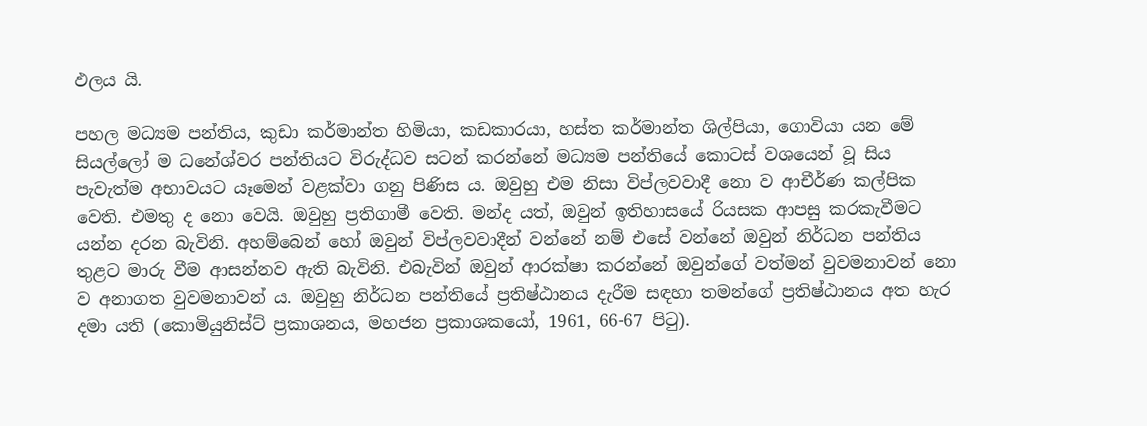ඵලය යි.

පහල මධ්‍යම පන්තිය, කුඩා කර්මාන්ත හිමියා, කඩකාරයා, හස්ත කර්මාන්ත ශිල්පියා, ගොවියා යන මේ සියල්ලෝ ම ධනේශ්වර පන්තියට විරුද්ධව සටන් කරන්නේ මධ්‍යම පන්තියේ කොටස් වශයෙන් වූ සිය පැවැත්ම අභාවයට යෑමෙන් වළක්වා ගනු පිණිස ය. ඔවුහු එම නිසා විප්ලවවාදී නො ව ආචීර්ණ කල්පික වෙති. එමතු ද නො වෙයි. ඔවුහු ප්‍රතිගාමී වෙති. මන්ද යත්, ඔවුන් ඉතිහාසයේ රියසක ආපසු කරකැවීමට යන්න දරන බැවිනි. අහම්බෙන් හෝ ඔවුන් විප්ලවවාදීන් වන්නේ නම් එසේ වන්නේ ඔවුන් නිර්ධන පන්තිය තුළට මාරු වීම ආසන්නව ඇති බැවිනි. එබැවින් ඔවුන් ආරක්ෂා කරන්නේ ඔවුන්ගේ වත්මන් වුවමනාවන් නො ව අනාගත වුවමනාවන් ය. ඔවුහු නිර්ධන පන්තියේ ප්‍රතිෂ්ඨානය දැරීම සඳහා තමන්ගේ ප්‍රතිෂ්ඨානය අත හැර දමා යති (කොමියුනිස්ට් ප්‍රකාශනය, මහජන ප්‍රකාශකයෝ, 1961, 66-67 පිටු).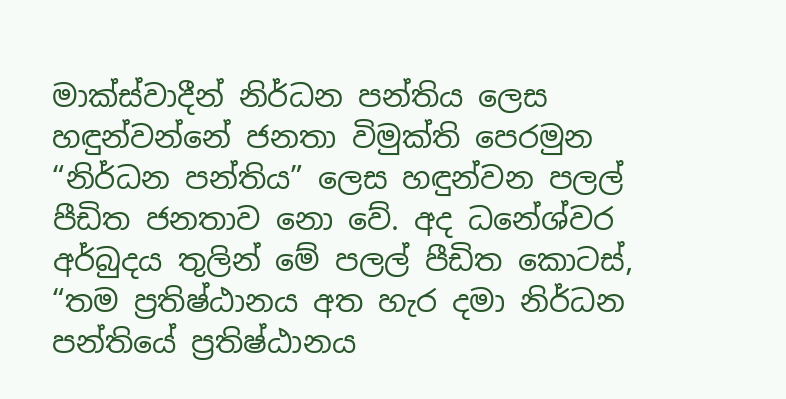මාක්ස්වාදීන් නිර්ධන පන්තිය ලෙස හඳුන්වන්නේ ජනතා විමුක්ති පෙරමුන “නිර්ධන පන්තිය” ලෙස හඳුන්වන පලල් පීඩිත ජනතාව නො වේ. අද ධනේශ්වර අර්බුදය තුලින් මේ පලල් පීඩිත කොටස්, “තම ප්‍රතිෂ්ඨානය අත හැර දමා නිර්ධන පන්තියේ ප්‍රතිෂ්ඨානය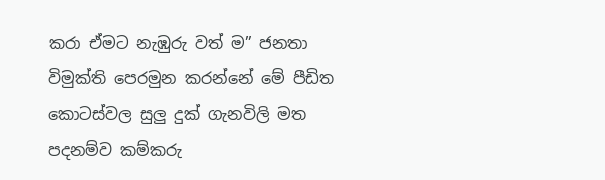කරා ඒමට නැඹුරු වත් ම” ජනතා විමුක්ති පෙරමුන කරන්නේ මේ පීඩිත කොටස්වල සුලු දුක් ගැනවිලි මත පදනම්ව කම්කරු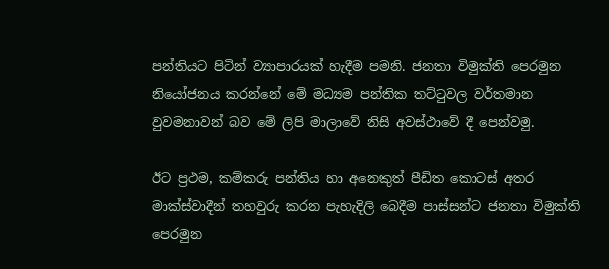පන්තියට පිටින් ව්‍යාපාරයක් හැදීම පමනි. ජනතා විමුක්ති පෙරමුන නියෝජනය කරන්නේ මේ මධ්‍යම පන්තික තට්ටුවල වර්තමාන වුවමනාවන් බව මේ ලිපි මාලාවේ නිසි අවස්ථාවේ දී පෙන්වමු.

ඊට ප්‍රථම, කම්කරු පන්තිය හා අනෙකුත් පීඩිත කොටස් අතර මාක්ස්වාදීන් තහවුරු කරන පැහැදිලි බෙදීම පාස්සන්ට ජනතා විමුක්ති පෙරමුන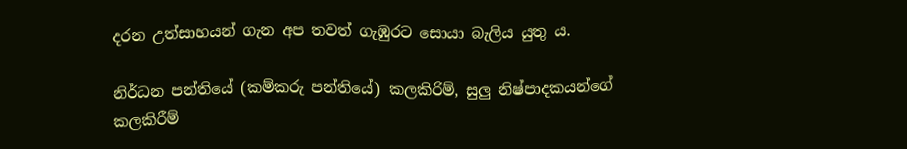දරන උත්සාහයන් ගැන අප තවත් ගැඹුරට සොයා බැලිය යුතු ය.

නිර්ධන පන්තියේ (කම්කරු පන්තියේ) කලකිරිම්, සුලු නිෂ්පාදකයන්ගේ කලකිරීම්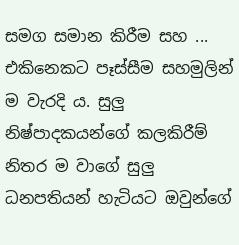සමග සමාන කිරීම සහ ... එකිනෙකට පෑස්සීම සහමුලින් ම වැරදි ය. සුලු නිෂ්පාදකයන්ගේ කලකිරීම් නිතර ම වාගේ සුලු ධනපතියන් හැටියට ඔවුන්ගේ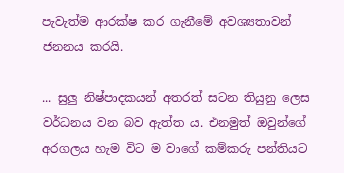පැවැත්ම ආරක්ෂ කර ගැනීමේ අවශ්‍යතාවන් ජනනය කරයි.

... සුලු නිෂ්පාදකයන් අතරත් සටන තියුනු ලෙස වර්ධනය වන බව ඇත්ත ය. එනමුත් ඔවුන්ගේ අරගලය හැම විට ම වාගේ කම්කරු පන්තියට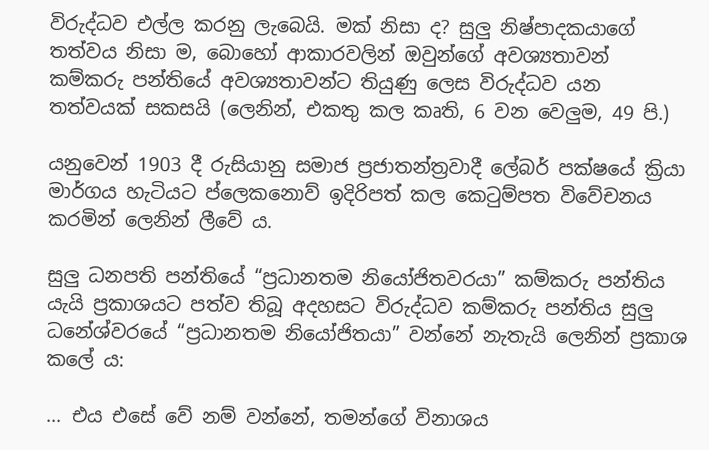විරුද්ධව එල්ල කරනු ලැබෙයි. මක් නිසා ද? සුලු නිෂ්පාදකයාගේ තත්වය නිසා ම, බොහෝ ආකාරවලින් ඔවුන්ගේ අවශ්‍යතාවන් කම්කරු පන්තියේ අවශ්‍යතාවන්ට තියුණු ලෙස විරුද්ධව යන තත්වයක් සකසයි (ලෙනින්, එකතු කල කෘති, 6 වන වෙලුම, 49 පි.)

යනුවෙන් 1903 දී රුසියානු සමාජ ප්‍රජාතන්ත්‍රවාදී ලේබර් පක්ෂයේ ක්‍රියා මාර්ගය හැටියට ප්ලෙකනොව් ඉදිරිපත් කල කෙටුම්පත විවේචනය කරමින් ලෙනින් ලීවේ ය.

සුලු ධනපති පන්තියේ “ප්‍රධානතම නියෝජිතවරයා” කම්කරු පන්තිය යැයි ප්‍රකාශයට පත්ව තිබූ අදහසට විරුද්ධව කම්කරු පන්තිය සුලු ධනේශ්වරයේ “ප්‍රධානතම නියෝජිතයා” වන්නේ නැතැයි ලෙනින් ප්‍රකාශ කලේ ය:

... එය එසේ වේ නම් වන්නේ, තමන්ගේ විනාශය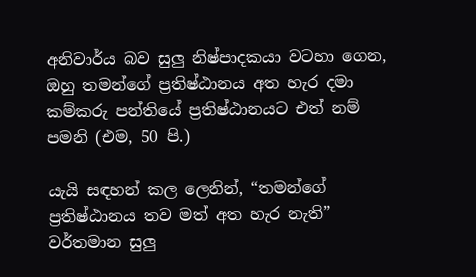අනිවාර්ය බව සුලු නිෂ්පාදකයා වටහා ගෙන, ඔහු තමන්ගේ ප්‍රතිෂ්ඨානය අත හැර දමා කම්කරු පන්තියේ ප්‍රතිෂ්ඨානයට එත් නම් පමනි (එම, 50 පි.)

යැයි සඳහන් කල ලෙනින්, “තමන්ගේ ප්‍රතිෂ්ඨානය තව මත් අත හැර නැති” වර්තමාන සුලු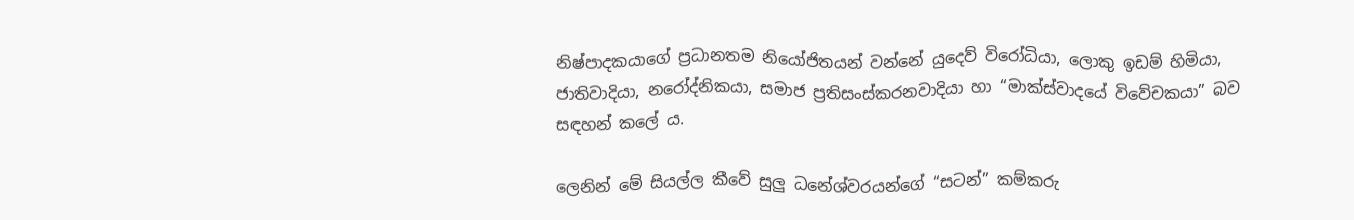නිෂ්පාදකයාගේ ප්‍රධානතම නියෝජිතයන් වන්නේ යුදෙව් විරෝධියා, ලොකු ඉඩම් හිමියා, ජාතිවාදියා, නරෝද්නිකයා, සමාජ ප්‍රතිසංස්කරනවාදියා හා “මාක්ස්වාදයේ විවේචකයා” බව සඳහන් කලේ ය.

ලෙනින් මේ සියල්ල කීවේ සුලු ධනේශ්වරයන්ගේ “සටන්” කම්කරු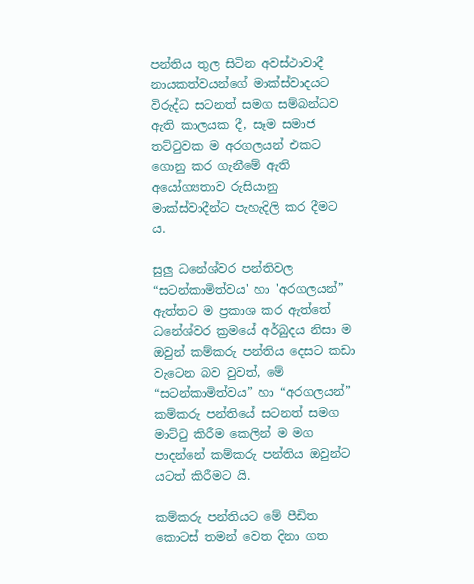පන්තිය තුල සිටින අවස්ථාවාදී නායකත්වයන්ගේ මාක්ස්වාදයට විරුද්ධ සටනත් සමග සම්බන්ධව ඇති කාලයක දී, සෑම සමාජ තට්ටුවක ම අරගලයන් එකට ගොනු කර ගැනීමේ ඇති අයෝග්‍යතාව රුසියානු මාක්ස්වාදීන්ට පැහැදිලි කර දීමට ය.

සුලු ධනේශ්වර පන්තිවල “සටන්කාමිත්වය' හා 'අරගලයන්” ඇත්තට ම ප්‍රකාශ කර ඇත්තේ ධනේශ්වර ක්‍රමයේ අර්බුදය නිසා ම ඔවුන් කම්කරු පන්තිය දෙසට කඩා වැටෙන බව වුවත්, මේ “සටන්කාමිත්වය” හා “අරගලයන්” කම්කරු පන්තියේ සටනත් සමග මාට්ටු කිරීම කෙලින් ම මග පාදන්නේ කම්කරු පන්තිය ඔවුන්ට යටත් කිරීමට යි.

කම්කරු පන්තියට මේ පීඩිත කොටස් තමන් වෙත දිනා ගත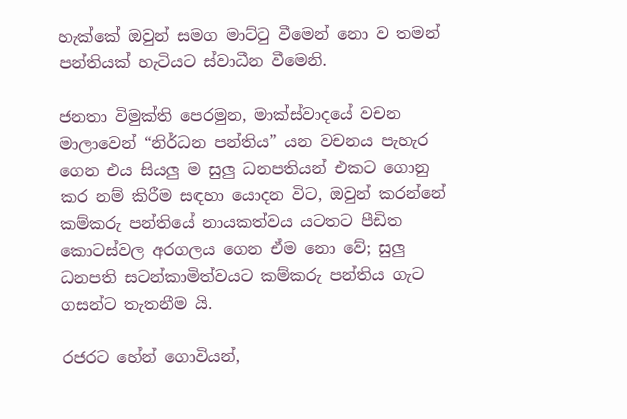හැක්කේ ඔවුන් සමග මාට්ටු වීමෙන් නො ව තමන් පන්තියක් හැටියට ස්වාධීන වීමෙනි.

ජනතා විමුක්ති පෙරමුන, මාක්ස්වාදයේ වචන මාලාවෙන් “නිර්ධන පන්තිය” යන වචනය පැහැර ගෙන එය සියලු ම සුලු ධනපතියන් එකට ගොනු කර නම් කිරීම සඳහා යොදන විට, ඔවුන් කරන්නේ කම්කරු පන්තියේ නායකත්වය යටතට පීඩිත කොටස්වල අරගලය ගෙන ඒම නො වේ; සුලු ධනපති සටන්කාමිත්වයට කම්කරු පන්තිය ගැට ගසන්ට තැතනීම යි.

රජරට හේන් ගොවියන්,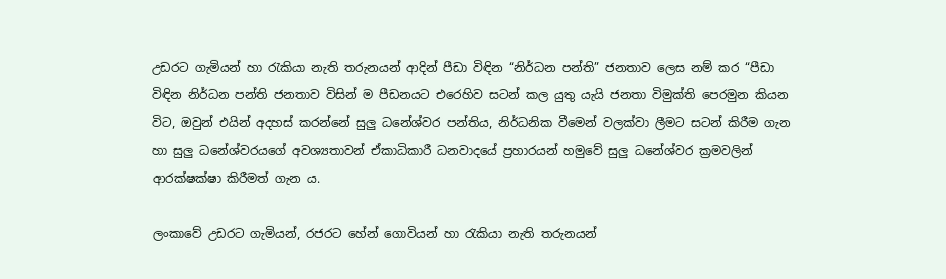උඩරට ගැමියන් හා රැකියා නැති තරුනයන් ආදින් පීඩා විඳින “නිර්ධන පන්ති” ජනතාව ලෙස නම් කර “පීඩා විඳින නිර්ධන පන්ති ජනතාව විසින් ම පීඩනයට එරෙහිව සටන් කල යුතු යැයි ජනතා විමුක්ති පෙරමුන කියන විට, ඔවුන් එයින් අදහස් කරන්නේ සුලු ධනේශ්වර පන්තිය, නිර්ධනික වීමෙන් වලක්වා ලීමට සටන් කිරීම ගැන හා සුලු ධනේශ්වරයගේ අවශ්‍යතාවන් ඒකාධිකාරී ධනවාදයේ ප්‍රහාරයන් හමුවේ සුලු ධනේශ්වර ක්‍රමවලින් ආරක්ෂක්ෂා කිරීමත් ගැන ය.

ලංකාවේ උඩරට ගැමියන්, රජරට හේන් ගොවියන් හා රැකියා නැති තරුනයන්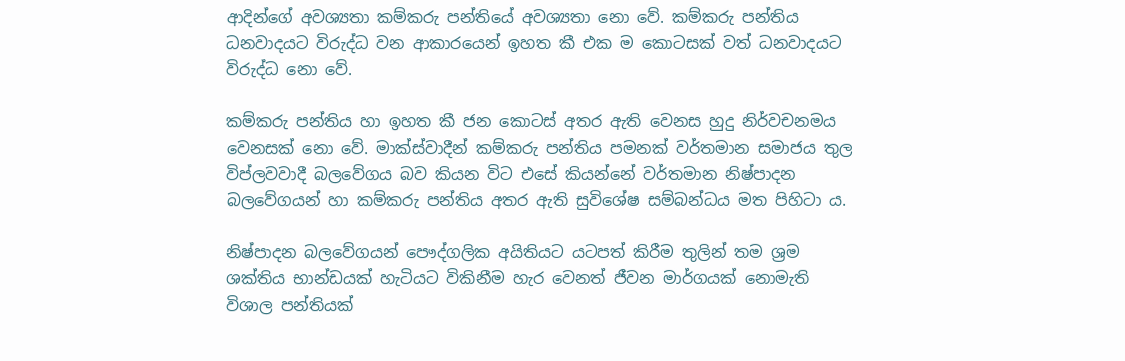ආදින්ගේ අවශ්‍යතා කම්කරු පන්තියේ අවශ්‍යතා නො වේ. කම්කරු පන්තිය ධනවාදයට විරුද්ධ වන ආකාරයෙන් ඉහත කී එක ම කොටසක් වත් ධනවාදයට විරුද්ධ නො වේ.

කම්කරු පන්තිය හා ඉහත කී ජන කොටස් අතර ඇති වෙනස හුදු නිර්වචනමය වෙනසක් නො වේ. මාක්ස්වාදීන් කම්කරු පන්තිය පමනක් වර්තමාන සමාජය තුල විප්ලවවාදී බලවේගය බව කියන විට එසේ කියන්නේ වර්තමාන නිෂ්පාදන බලවේගයන් හා කම්කරු පන්තිය අතර ඇති සුවිශේෂ සම්බන්ධය මත පිහිටා ය.

නිෂ්පාදන බලවේගයන් පෞද්ගලික අයිතියට යටපත් කිරීම තුලින් තම ශ්‍රම ශක්තිය භාන්ඩයක් හැටියට විකිනීම හැර වෙනත් ජීවන මාර්ගයක් නොමැති විශාල පන්තියක්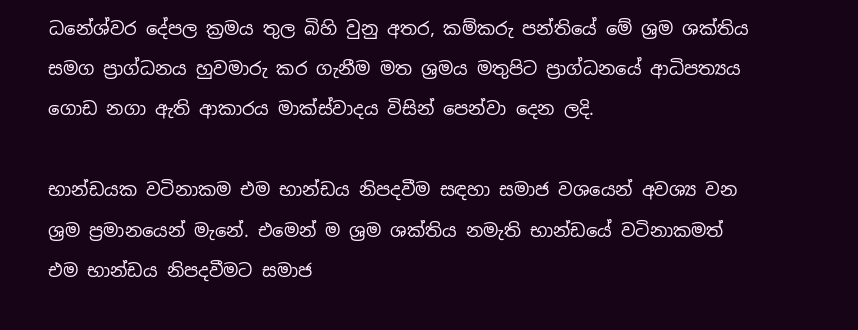ධනේශ්වර දේපල ක්‍රමය තුල බිහි වුනු අතර, කම්කරු පන්තියේ මේ ශ්‍රම ශක්තිය සමග ප්‍රාග්ධනය හුවමාරු කර ගැනීම මත ශ්‍රමය මතුපිට ප්‍රාග්ධනයේ ආධිපත්‍යය ගොඩ නගා ඇති ආකාරය මාක්ස්වාදය විසින් පෙන්වා දෙන ලදි.

භාන්ඩයක වටිනාකම එම භාන්ඩය නිපදවීම සඳහා සමාජ වශයෙන් අවශ්‍ය වන ශ්‍රම ප්‍රමානයෙන් මැනේ. එමෙන් ම ශ්‍රම ශක්තිය නමැති භාන්ඩයේ වටිනාකමත් එම භාන්ඩය නිපදවීමට සමාජ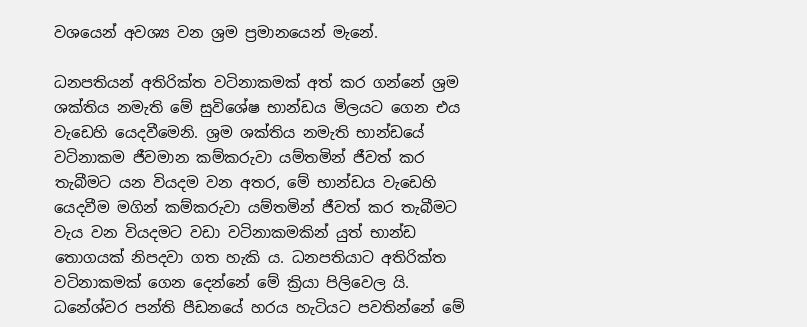වශයෙන් අවශ්‍ය වන ශ්‍රම ප්‍රමානයෙන් මැනේ.

ධනපතියන් අතිරික්ත වටිනාකමක් අත් කර ගන්නේ ශ්‍රම ශක්තිය නමැති මේ සුවිශේෂ භාන්ඩය මිලයට ගෙන එය වැඩෙහි යෙදවීමෙනි. ශ්‍රම ශක්තිය නමැති භාන්ඩයේ වටිනාකම ජීවමාන කම්කරුවා යම්තමින් ජීවත් කර තැබීමට යන වියදම වන අතර, මේ භාන්ඩය වැඩෙහි යෙදවීම මගින් කම්කරුවා යම්තමින් ජීවත් කර තැබීමට වැය වන වියදමට වඩා වටිනාකමකින් යුත් භාන්ඩ තොගයක් නිපදවා ගත හැකි ය. ධනපතියාට අතිරික්ත වටිනාකමක් ගෙන දෙන්නේ මේ ක්‍රියා පිලිවෙල යි. ධනේශ්වර පන්ති පීඩනයේ හරය හැටියට පවතින්නේ මේ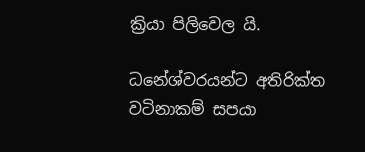ක්‍රියා පිලිවෙල යි.

ධනේශ්වරයන්ට අතිරික්ත වටිනාකම් සපයා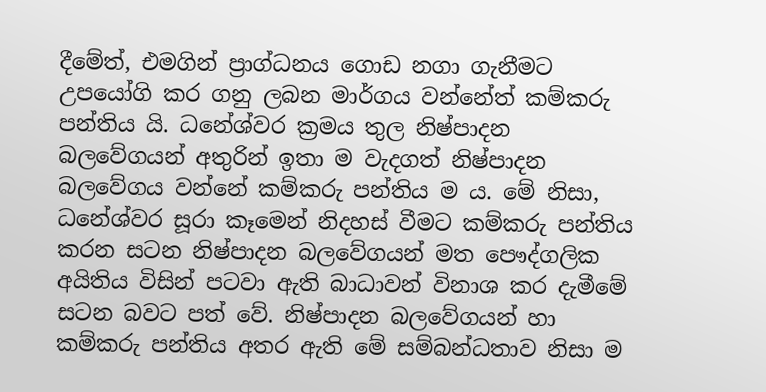දීමේත්, එමගින් ප්‍රාග්ධනය ගොඩ නගා ගැනීමට උපයෝගි කර ගනු ලබන මාර්ගය වන්නේත් කම්කරු පන්තිය යි. ධනේශ්වර ක්‍රමය තුල නිෂ්පාදන බලවේගයන් අතුරින් ඉතා ම වැදගත් නිෂ්පාදන බලවේගය වන්නේ කම්කරු පන්තිය ම ය. මේ නිසා, ධනේශ්වර සූරා කෑමෙන් නිදහස් වීමට කම්කරු පන්තිය කරන සටන නිෂ්පාදන බලවේගයන් මත පෞද්ගලික අයිතිය විසින් පටවා ඇති බාධාවන් විනාශ කර දැමීමේ සටන බවට පත් වේ. නිෂ්පාදන බලවේගයන් හා කම්කරු පන්තිය අතර ඇති මේ සම්බන්ධතාව නිසා ම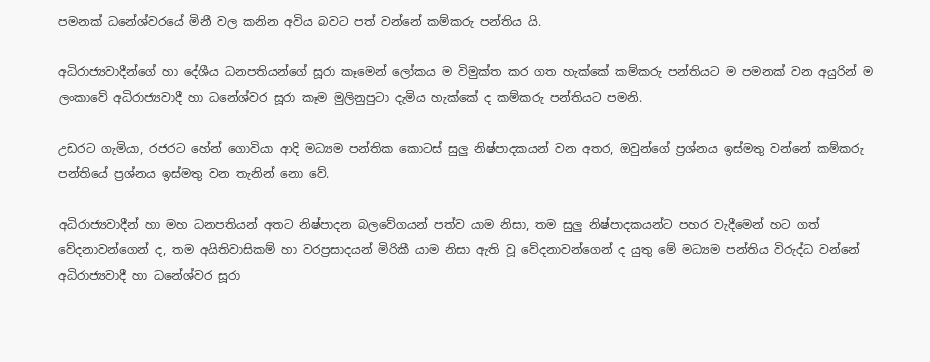පමනක් ධනේශ්වරයේ මිනී වල කනින අවිය බවට පත් වන්නේ කම්කරු පන්තිය යි.

අධිරාජ්‍යවාදීන්ගේ හා දේශීය ධනපතියන්ගේ සූරා කෑමෙන් ලෝකය ම විමුක්ත කර ගත හැක්කේ කම්කරු පන්තියට ම පමනක් වන අයුරින් ම ලංකාවේ අධිරාජ්‍යවාදී හා ධනේශ්වර සූරා කෑම මුලිනුපුටා දැමිය හැක්කේ ද කම්කරු පන්තියට පමනි.

උඩරට ගැමියා, රජරට හේන් ගොවියා ආදි මධ්‍යම පන්තික කොටස් සුලු නිෂ්පාදකයන් වන අතර, ඔවුන්ගේ ප්‍රශ්නය ඉස්මතු වන්නේ කම්කරු පන්තියේ ප්‍රශ්නය ඉස්මතු වන තැනින් නො වේ.

අධිරාජ්‍යවාදීන් හා මහ ධනපතියන් අතට නිෂ්පාදන බලවේගයන් පත්ව යාම නිසා, තම සුලු නිෂ්පාදකයන්ට පහර වැදීමෙන් හට ගත් වේදනාවන්ගෙන් ද, තම අයිතිවාසිකම් හා වරප්‍රසාදයන් මිරිකී යාම නිසා ඇති වූ වේදනාවන්ගෙන් ද යුතු මේ මධ්‍යම පන්තිය විරුද්ධ වන්නේ අධිරාජ්‍යවාදී හා ධනේශ්වර සූරා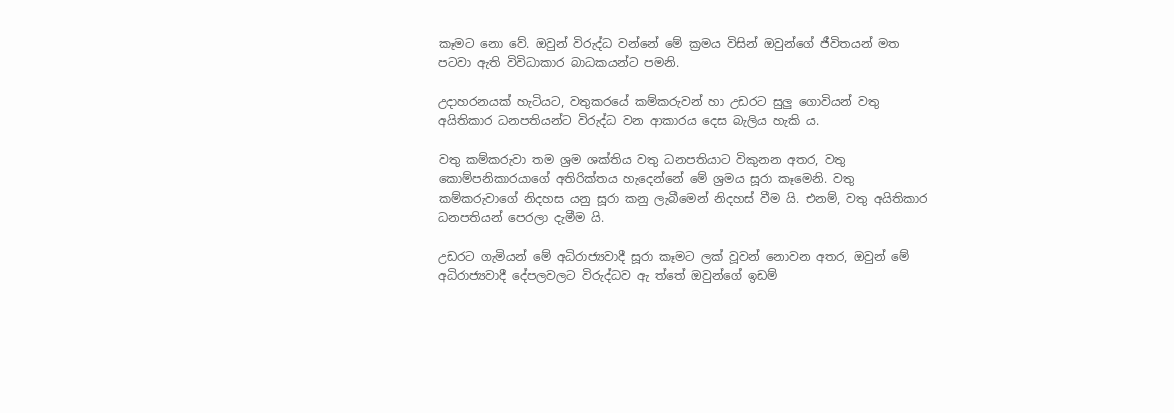කෑමට නො වේ. ඔවුන් විරුද්ධ වන්නේ මේ ක්‍රමය විසින් ඔවුන්ගේ ජීවිතයන් මත පටවා ඇති විවිධාකාර බාධකයන්ට පමනි.

උදාහරනයක් හැටියට, වතුකරයේ කම්කරුවන් හා උඩරට සුලු ගොවියන් වතු අයිතිකාර ධනපතියන්ට විරුද්ධ වන ආකාරය දෙස බැලිය හැකි ය.

වතු කම්කරුවා තම ශ්‍රම ශක්තිය වතු ධනපතියාට විකුනන අතර, වතු කොම්පනිකාරයාගේ අතිරික්තය හැදෙන්නේ මේ ශ්‍රමය සූරා කෑමෙනි. වතු කම්කරුවාගේ නිදහස යනු සූරා කනු ලැබීමෙන් නිදහස් වීම යි. එනම්, වතු අයිතිකාර ධනපතියන් පෙරලා දැමීම යි.

උඩරට ගැමියන් මේ අධිරාජ්‍යවාදී සූරා කෑමට ලක් වූවන් නොවන අතර, ඔවුන් මේ අධිරාජ්‍යවාදී දේපලවලට විරුද්ධව ඇ ත්තේ ඔවුන්ගේ ඉඩම්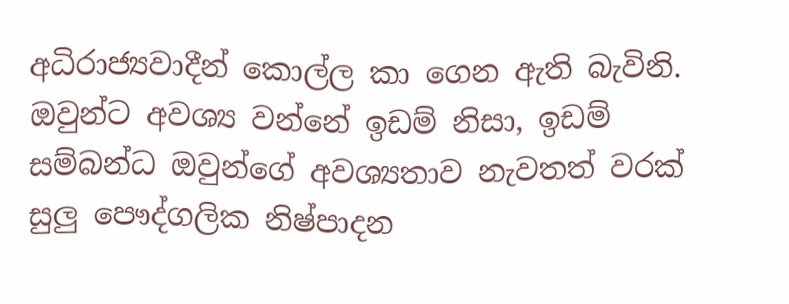අධිරාජ්‍යවාදීන් කොල්ල කා ගෙන ඇති බැවිනි. ඔවුන්ට අවශ්‍ය වන්නේ ඉඩම් නිසා, ඉඩම් සම්බන්ධ ඔවුන්ගේ අවශ්‍යතාව නැවතත් වරක් සුලු පෞද්ගලික නිෂ්පාදන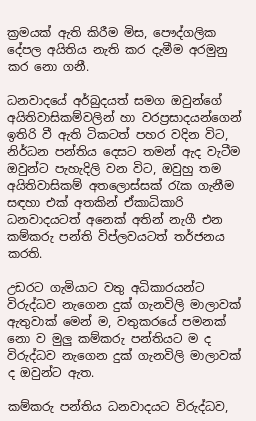ක්‍රමයක් ඇති කිරීම මිස, පෞද්ගලික දේපල අයිතිය නැති කර දැමීම අරමුනු කර නො ගනී.

ධනවාදයේ අර්බුදයත් සමග ඔවුන්ගේ අයිතිවාසිකම්වලින් හා වරප්‍රසාදයන්ගෙන් ඉතිරි වී ඇති ටිකටත් පහර වදින විට, නිර්ධන පන්තිය දෙසට තමන් ඇද වැටීම ඔවුන්ට පැහැදිලි වන විට, ඔවුහු තම අයිතිවාසිකම් අතලොස්සක් රැක ගැනීම සඳහා එක් අතකින් ඒකාධිකාරි ධනවාදයටත් අනෙක් අතින් නැගී එන කම්කරු පන්ති විප්ලවයටත් තර්ජනය කරති.

උඩරට ගැමියාට වතු අධිකාරයන්ට විරුද්ධව නැගෙන දුක් ගැනවිලි මාලාවක් ඇතුවාක් මෙන් ම, වතුකරයේ පමනක් නො ව මුලු කම්කරු පන්තියට ම ද විරුද්ධව නැගෙන දුක් ගැනවිලි මාලාවක් ද ඔවුන්ට ඇත.

කම්කරු පන්තිය ධනවාදයට විරුද්ධව,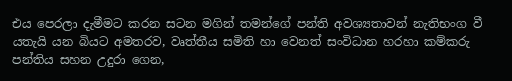එය පෙරලා දැමීමට කරන සටන මගින් තමන්ගේ පන්ති අවශ්‍යතාවන් නැතිභංග වී යතැයි යන බියට අමතරව, වෘත්තීය සමිති හා වෙනත් සංවිධාන හරහා කම්කරු පන්තිය සහන උදුරා ගෙන,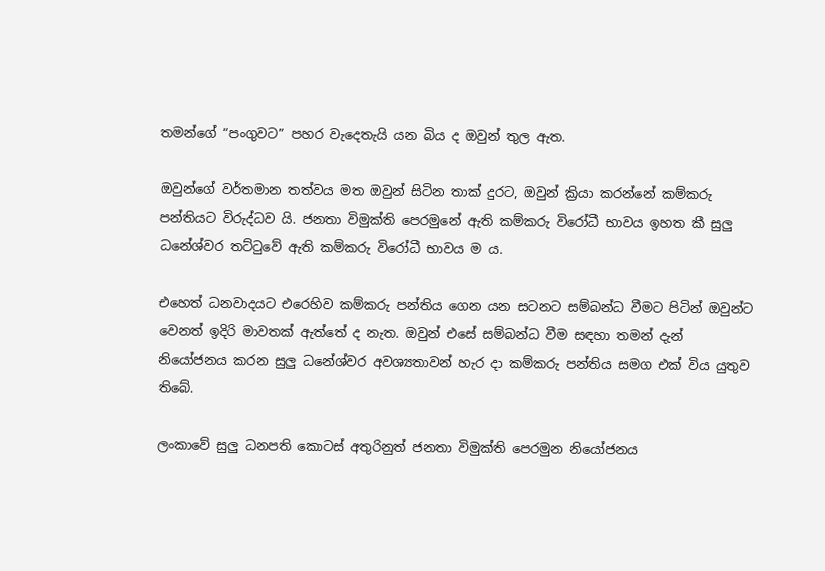තමන්ගේ “පංගුවට” පහර වැදෙතැයි යන බිය ද ඔවුන් තුල ඇත.

ඔවුන්ගේ වර්තමාන තත්වය මත ඔවුන් සිටින තාක් දුරට, ඔවුන් ක්‍රියා කරන්නේ කම්කරු පන්තියට විරුද්ධව යි. ජනතා විමුක්ති පෙරමුනේ ඇති කම්කරු විරෝධී භාවය ඉහත කී සුලු ධනේශ්වර තට්ටුවේ ඇති කම්කරු විරෝධී භාවය ම ය.

එහෙත් ධනවාදයට එරෙහිව කම්කරු පන්තිය ගෙන යන සටනට සම්බන්ධ වීමට පිටින් ඔවුන්ට වෙනත් ඉදිරි මාවතක් ඇත්තේ ද නැත. ඔවුන් එසේ සම්බන්ධ වීම සඳහා තමන් දැන් නියෝජනය කරන සුලු ධනේශ්වර අවශ්‍යතාවන් හැර දා කම්කරු පන්තිය සමග එක් විය යුතුව තිබේ.

ලංකාවේ සුලු ධනපති කොටස් අතුරිනුත් ජනතා විමුක්ති පෙරමුන නියෝජනය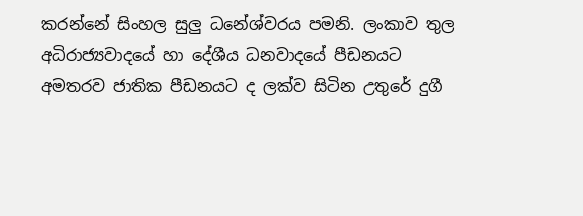කරන්නේ සිංහල සුලු ධනේශ්වරය පමනි. ලංකාව තුල අධිරාජ්‍යවාදයේ හා දේශීය ධනවාදයේ පීඩනයට අමතරව ජාතික පීඩනයට ද ලක්ව සිටින උතුරේ දුගී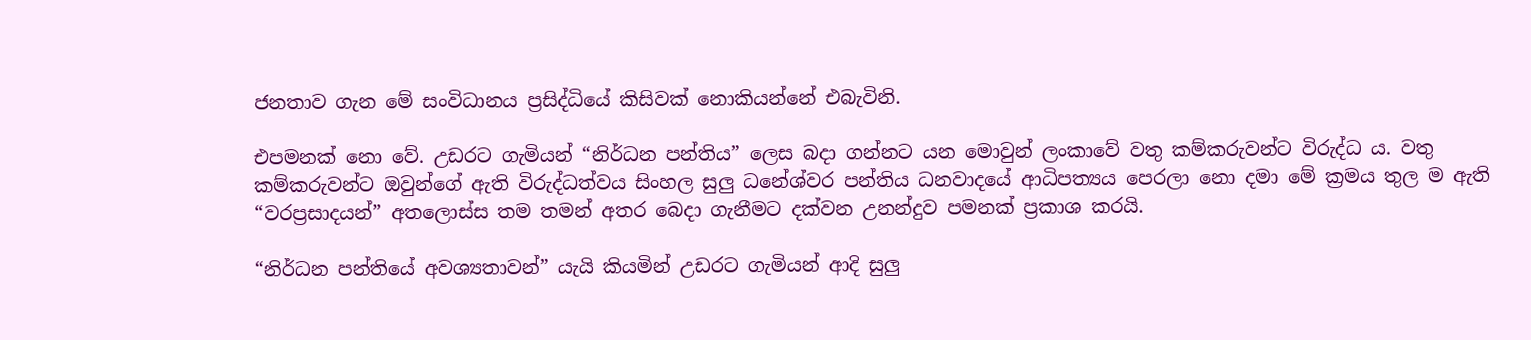ජනතාව ගැන මේ සංවිධානය ප්‍රසිද්ධියේ කිසිවක් නොකියන්නේ එබැවිනි.

එපමනක් නො වේ. උඩරට ගැමියන් “නිර්ධන පන්තිය” ලෙස බදා ගන්නට යන මොවුන් ලංකාවේ වතු කම්කරුවන්ට විරුද්ධ ය. වතු කම්කරුවන්ට ඔවුන්ගේ ඇති විරුද්ධත්වය සිංහල සුලු ධනේශ්වර පන්තිය ධනවාදයේ ආධිපත්‍යය පෙරලා නො දමා මේ ක්‍රමය තුල ම ඇති “වරප්‍රසාදයන්” අතලොස්ස තම තමන් අතර බෙදා ගැනීමට දක්වන උනන්දුව පමනක් ප්‍රකාශ කරයි.

“නිර්ධන පන්තියේ අවශ්‍යතාවන්” යැයි කියමින් උඩරට ගැමියන් ආදි සුලු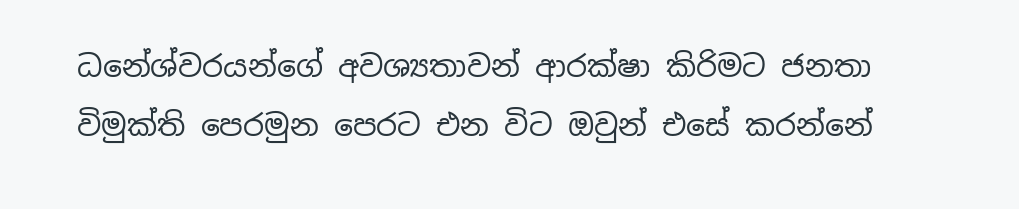ධනේශ්වරයන්ගේ අවශ්‍යතාවන් ආරක්ෂා කිරිමට ජනතා විමුක්ති පෙරමුන පෙරට එන විට ඔවුන් එසේ කරන්නේ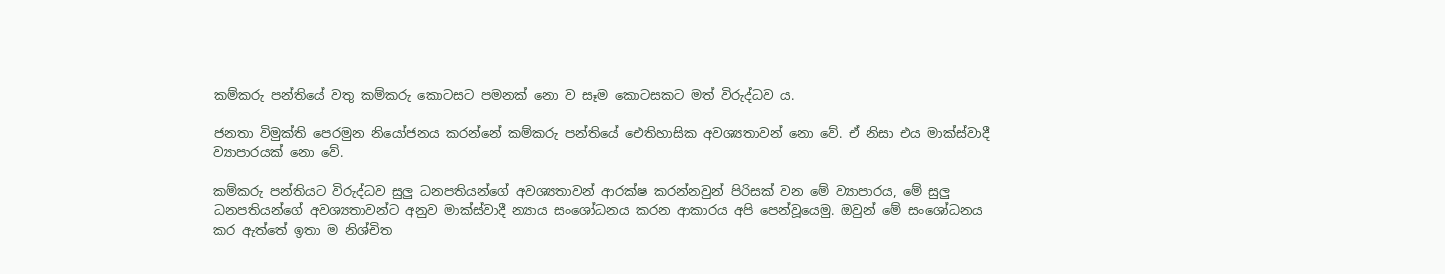කම්කරු පන්තියේ වතු කම්කරු කොටසට පමනක් නො ව සෑම කොටසකට මත් විරුද්ධව ය.

ජනතා විමුක්ති පෙරමුන නියෝජනය කරන්නේ කම්කරු පන්තියේ ඓතිහාසික අවශ්‍යතාවන් නො වේ. ඒ නිසා එය මාක්ස්වාදී ව්‍යාපාරයක් නො වේ.

කම්කරු පන්තියට විරුද්ධව සුලු ධනපතියන්ගේ අවශ්‍යතාවන් ආරක්ෂ කරන්නවුන් පිරිසක් වන මේ ව්‍යාපාරය, මේ සුලු ධනපතියන්ගේ අවශ්‍යතාවන්ට අනුව මාක්ස්වාදී න්‍යාය සංශෝධනය කරන ආකාරය අපි පෙන්වූයෙමු. ඔවුන් මේ සංශෝධනය කර ඇත්තේ ඉතා ම නිශ්චිත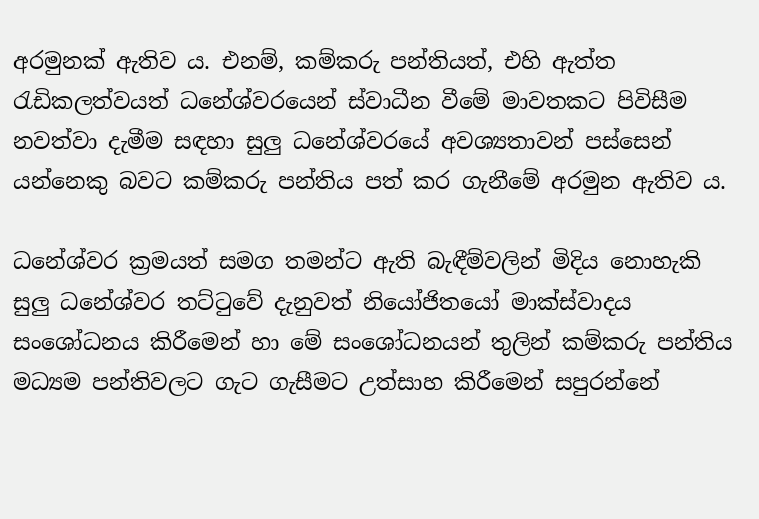අරමුනක් ඇතිව ය. එනම්, කම්කරු පන්තියත්, එහි ඇත්ත රැඩිකලත්වයත් ධනේශ්වරයෙන් ස්වාධීන වීමේ මාවතකට පිවිසීම නවත්වා දැමීම සඳහා සුලු ධනේශ්වරයේ අවශ්‍යතාවන් පස්සෙන් යන්නෙකු බවට කම්කරු පන්තිය පත් කර ගැනීමේ අරමුන ඇතිව ය.

ධනේශ්වර ක්‍රමයත් සමග තමන්ට ඇති බැඳීම්වලින් මිදිය නොහැකි සුලු ධනේශ්වර තට්ටුවේ දැනුවත් නියෝජිතයෝ මාක්ස්වාදය සංශෝධනය කිරීමෙන් හා මේ සංශෝධනයන් තුලින් කම්කරු පන්තිය මධ්‍යම පන්තිවලට ගැට ගැසීමට උත්සාහ කිරීමෙන් සපුරන්නේ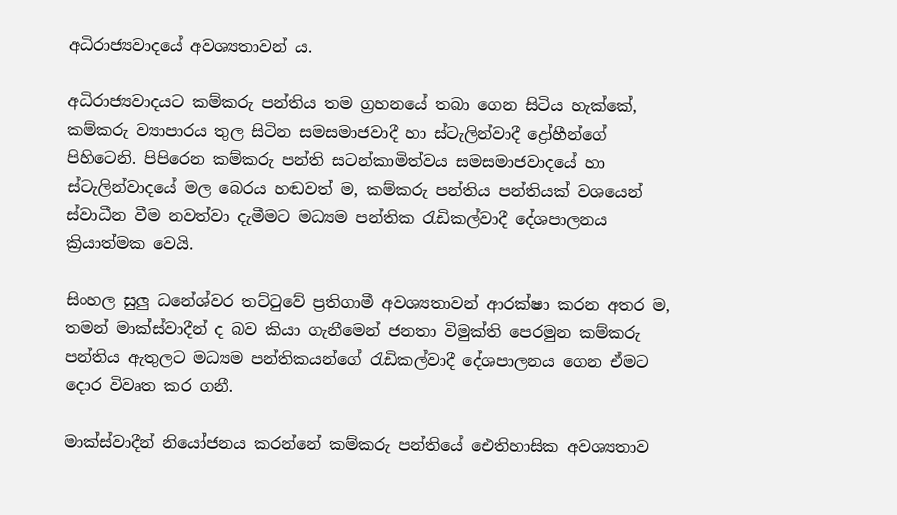අධිරාජ්‍යවාදයේ අවශ්‍යතාවන් ය.

අධිරාජ්‍යවාදයට කම්කරු පන්තිය තම ග්‍රහනයේ තබා ගෙන සිටිය හැක්කේ, කම්කරු ව්‍යාපාරය තුල සිටින සමසමාජවාදී හා ස්ටැලින්වාදී ද්‍රෝහීන්ගේ පිහිටෙනි. පිපිරෙන කම්කරු පන්ති සටන්කාමිත්වය සමසමාජවාදයේ හා ස්ටැලින්වාදයේ මල බෙරය හඬවත් ම, කම්කරු පන්තිය පන්තියක් වශයෙන් ස්වාධීන වීම නවත්වා දැමීමට මධ්‍යම පන්තික රැඩිකල්වාදී දේශපාලනය ක්‍රියාත්මක වෙයි.

සිංහල සුලු ධනේශ්වර තට්ටුවේ ප්‍රතිගාමී අවශ්‍යතාවන් ආරක්ෂා කරන අතර ම, තමන් මාක්ස්වාදීන් ද බව කියා ගැනීමෙන් ජනතා විමුක්ති පෙරමුන කම්කරු පන්තිය ඇතුලට මධ්‍යම පන්තිකයන්ගේ රැඩිකල්වාදී දේශපාලනය ගෙන ඒමට දොර විවෘත කර ගනී.

මාක්ස්වාදීන් නියෝජනය කරන්නේ කම්කරු පන්තියේ ඓතිහාසික අවශ්‍යතාව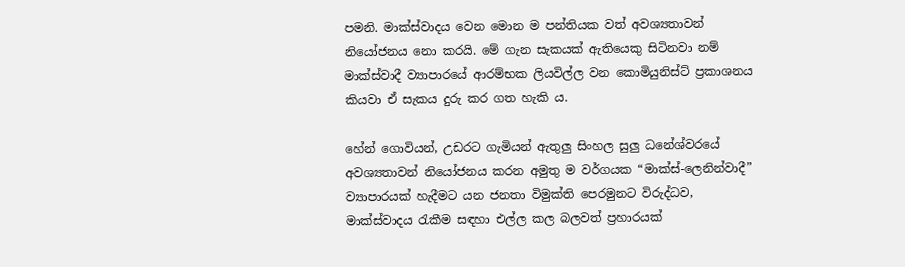පමනි. මාක්ස්වාදය වෙන මොන ම පන්තියක වත් අවශ්‍යතාවන් නියෝජනය නො කරයි. මේ ගැන සැකයක් ඇතියෙකු සිටිනවා නම් මාක්ස්වාදී ව්‍යාපාරයේ ආරම්භක ලියවිල්ල වන කොමියුනිස්ට් ප්‍රකාශනය කියවා ඒ සැකය දුරු කර ගත හැකි ය.

හේන් ගොවියන්, උඩරට ගැමියන් ඇතුලු සිංහල සුලු ධනේශ්වරයේ අවශ්‍යතාවන් නියෝජනය කරන අමුතු ම වර්ගයක “මාක්ස්-ලෙනින්වාදී” ව්‍යාපාරයක් හැදීමට යන ජනතා විමුක්ති පෙරමුනට විරුද්ධව, මාක්ස්වාදය රැකීම සඳහා එල්ල කල බලවත් ප්‍රහාරයක්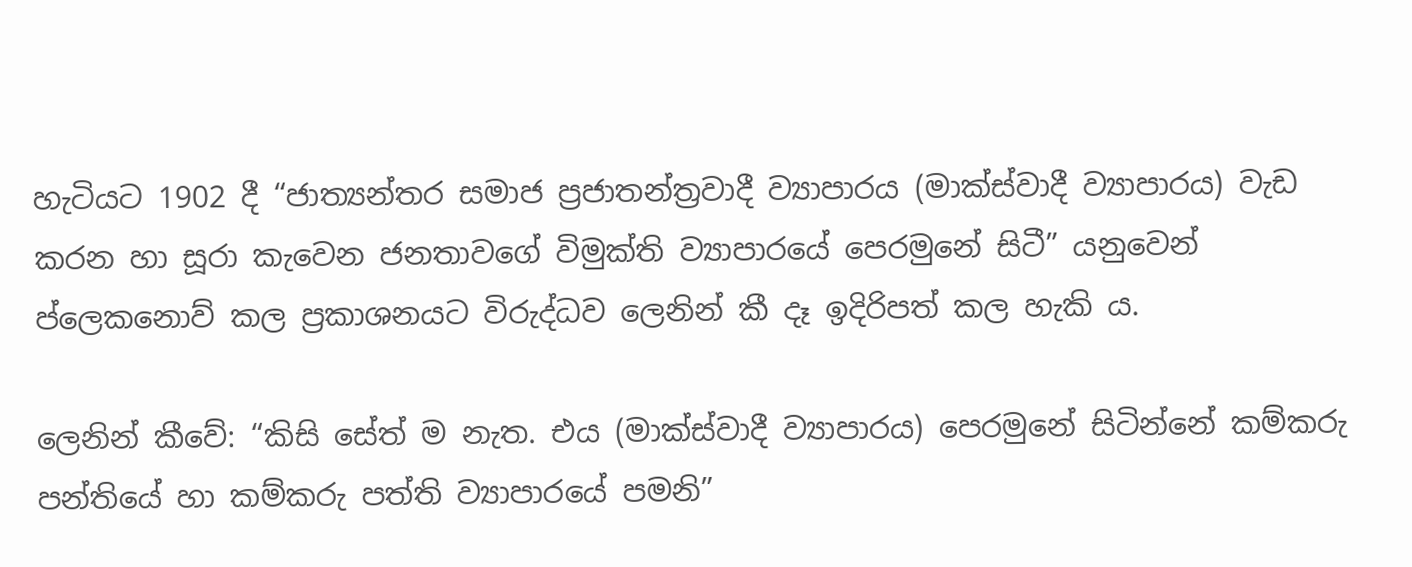හැටියට 1902 දී “ජාත්‍යන්තර සමාජ ප්‍රජාතන්ත්‍රවාදී ව්‍යාපාරය (මාක්ස්වාදී ව්‍යාපාරය) වැඩ කරන හා සූරා කැවෙන ජනතාවගේ විමුක්ති ව්‍යාපාරයේ පෙරමුනේ සිටී” යනුවෙන් ප්ලෙකනොව් කල ප්‍රකාශනයට විරුද්ධව ලෙනින් කී දෑ ඉදිරිපත් කල හැකි ය.

ලෙනින් කීවේ: “කිසි සේත් ම නැත. එය (මාක්ස්වාදී ව්‍යාපාරය) පෙරමුනේ සිටින්නේ කම්කරු පන්තියේ හා කම්කරු පත්ති ව්‍යාපාරයේ පමනි”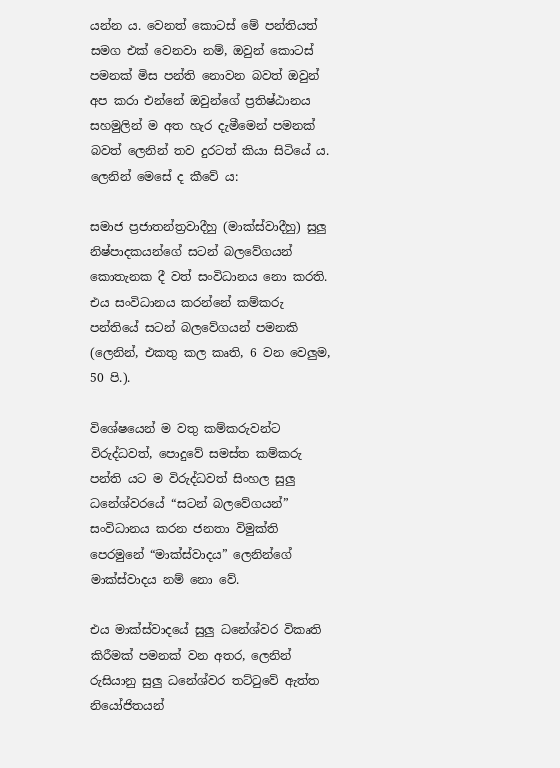යන්න ය. වෙනත් කොටස් මේ පන්තියත් සමග එක් වෙනවා නම්, ඔවුන් කොටස් පමනක් මිස පන්ති නොවන බවත් ඔවුන් අප කරා එන්නේ ඔවුන්ගේ ප්‍රතිෂ්ඨානය සහමුලින් ම අත හැර දැමීමෙන් පමනක් බවත් ලෙනින් තව දුරටත් කියා සිටියේ ය. ලෙනින් මෙසේ ද කීවේ ය:

සමාජ ප්‍රජාතන්ත්‍රවාදීහු (මාක්ස්වාදීහු) සුලු නිෂ්පාදකයන්ගේ සටන් බලවේගයන් කොතැනක දී වත් සංවිධානය නො කරති. එය සංවිධානය කරන්නේ කම්කරු පන්තියේ සටන් බලවේගයන් පමනකි (ලෙනින්, එකතු කල කෘති, 6 වන වෙලුම, 50 පි.).

විශේෂයෙන් ම වතු කම්කරුවන්ට විරුද්ධවත්, පොදුවේ සමස්ත කම්කරු පන්ති යට ම විරුද්ධවත් සිංහල සුලු ධනේශ්වරයේ “සටන් බලවේගයන්” සංවිධානය කරන ජනතා විමුක්ති පෙරමුනේ “මාක්ස්වාදය” ලෙනින්ගේ මාක්ස්වාදය නම් නො වේ.

එය මාක්ස්වාදයේ සුලු ධනේශ්වර විකෘති කිරීමක් පමනක් වන අතර, ලෙනින් රුසියානු සුලු ධනේශ්වර තට්ටුවේ ඇත්ත නියෝජිතයන්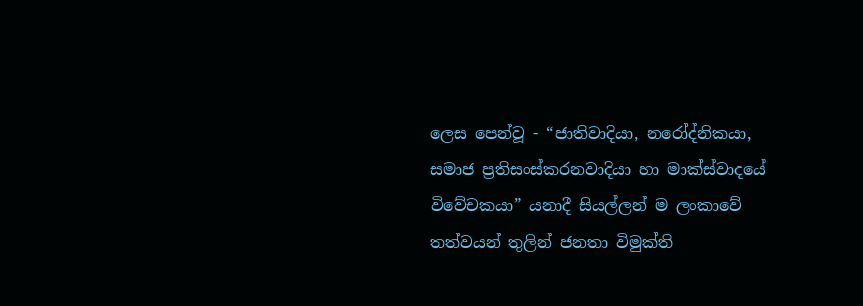ලෙස පෙන්වූ - “ජාතිවාදියා, නරෝද්නිකයා, සමාජ ප්‍රතිසංස්කරනවාදියා හා මාක්ස්වාදයේ විවේචකයා” යනාදී සියල්ලන් ම ලංකාවේ තත්වයන් තුලින් ජනතා විමුක්ති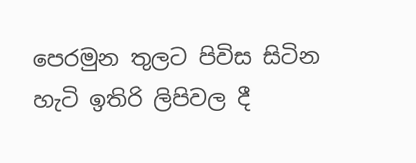පෙරමුන තුලට පිවිස සිටින හැටි ඉතිරි ලිපිවල දී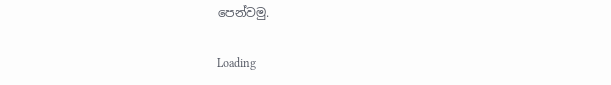පෙන්වමු.

Loading